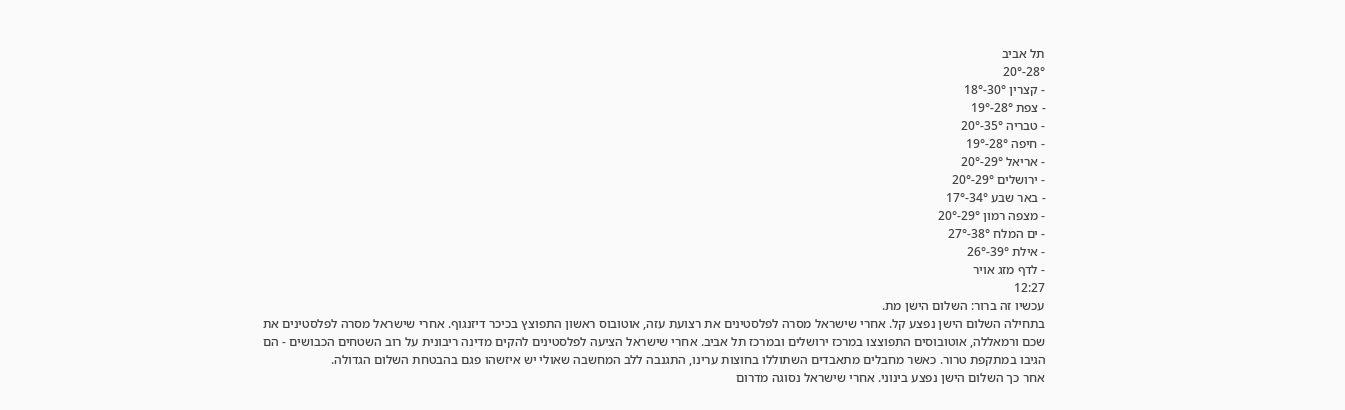תל אביב
28°-20°
- קצרין 30°-18°
- צפת 28°-19°
- טבריה 35°-20°
- חיפה 28°-19°
- אריאל 29°-20°
- ירושלים 29°-20°
- באר שבע 34°-17°
- מצפה רמון 29°-20°
- ים המלח 38°-27°
- אילת 39°-26°
- לדף מזג אויר
12:27
עכשיו זה ברור: השלום הישן מת.
בתחילה השלום הישן נפצע קל. אחרי שישראל מסרה לפלסטינים את רצועת עזה, אוטובוס ראשון התפוצץ בכיכר דיזנגוף. אחרי שישראל מסרה לפלסטינים את שכם ורמאללה, אוטובוסים התפוצצו במרכז ירושלים ובמרכז תל אביב. אחרי שישראל הציעה לפלסטינים להקים מדינה ריבונית על רוב השטחים הכבושים - הם הגיבו במתקפת טרור. כאשר מחבלים מתאבדים השתוללו בחוצות ערינו, התגנבה ללב המחשבה שאולי יש איזשהו פגם בהבטחת השלום הגדולה.
אחר כך השלום הישן נפצע בינוני. אחרי שישראל נסוגה מדרום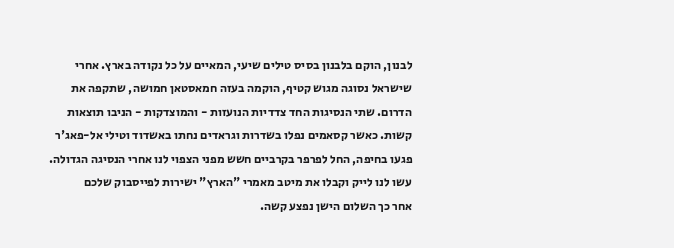לבנון, הוקם בלבנון בסיס טילים שיעי, המאיים על כל נקודה בארץ. אחרי שישראל נסוגה מגוש קטיף, הוקמה בעזה חמאסטאן חמושה, שתקפה את הדרום. שתי הנסיגות החד צדדיות הנועזות - והמוצדקות - הניבו תוצאות קשות. כאשר קסאמים נפלו בשדרות וגראדים נחתו באשדוד וטילי אל-פאג'ר פגעו בחיפה, החל לפרפר בקרביים חשש מפני הצפוי לנו אחרי הנסיגה הגדולה.
עשו לנו לייק וקבלו את מיטב מאמרי "הארץ" ישירות לפייסבוק שלכם
אחר כך השלום הישן נפצע קשה.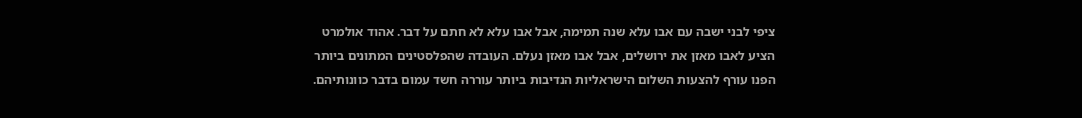ציפי לבני ישבה עם אבו עלא שנה תמימה, אבל אבו עלא לא חתם על דבר. אהוד אולמרט הציע לאבו מאזן את ירושלים, אבל אבו מאזן נעלם. העובדה שהפלסטינים המתונים ביותר הפנו עורף להצעות השלום הישראליות הנדיבות ביותר עוררה חשד עמום בדבר כוונותיהם.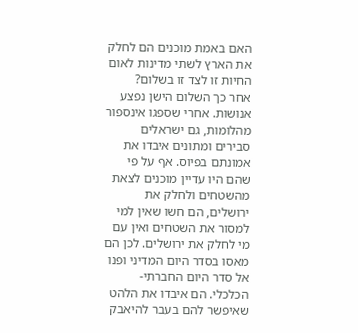האם באמת מוכנים הם לחלק את הארץ לשתי מדינות לאום החיות זו לצד זו בשלום?
אחר כך השלום הישן נפצע אנושות. אחרי שספגו אינספור מהלומות, גם ישראלים סבירים ומתונים איבדו את אמונתם בפיוס. אף על פי שהם היו עדיין מוכנים לצאת מהשטחים ולחלק את ירושלים, הם חשו שאין למי למסור את השטחים ואין עם מי לחלק את ירושלים. לכן הם מאסו בסדר היום המדיני ופנו אל סדר היום החברתי-הכלכלי. הם איבדו את הלהט שאיפשר להם בעבר להיאבק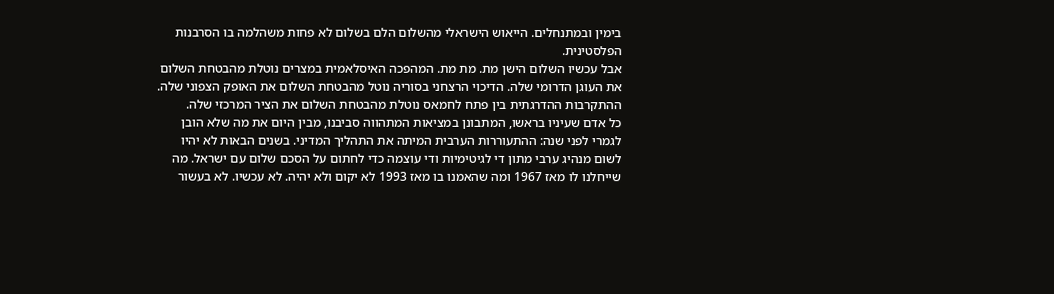בימין ובמתנחלים. הייאוש הישראלי מהשלום הלם בשלום לא פחות משהלמה בו הסרבנות הפלסטינית.
אבל עכשיו השלום הישן מת. מת מת. המהפכה האיסלאמית במצרים נוטלת מהבטחת השלום את העוגן הדרומי שלה. הדיכוי הרצחני בסוריה נוטל מהבטחת השלום את האופק הצפוני שלה. ההתקרבות ההדרגתית בין פתח לחמאס נוטלת מהבטחת השלום את הציר המרכזי שלה.
כל אדם שעיניו בראשו, המתבונן במציאות המתהווה סביבנו, מבין היום את מה שלא הובן לגמרי לפני שנה: ההתעוררות הערבית המיתה את התהליך המדיני. בשנים הבאות לא יהיו לשום מנהיג ערבי מתון די לגיטימיות ודי עוצמה כדי לחתום על הסכם שלום עם ישראל. מה שייחלנו לו מאז 1967 ומה שהאמנו בו מאז 1993 לא יקום ולא יהיה. לא עכשיו. לא בעשור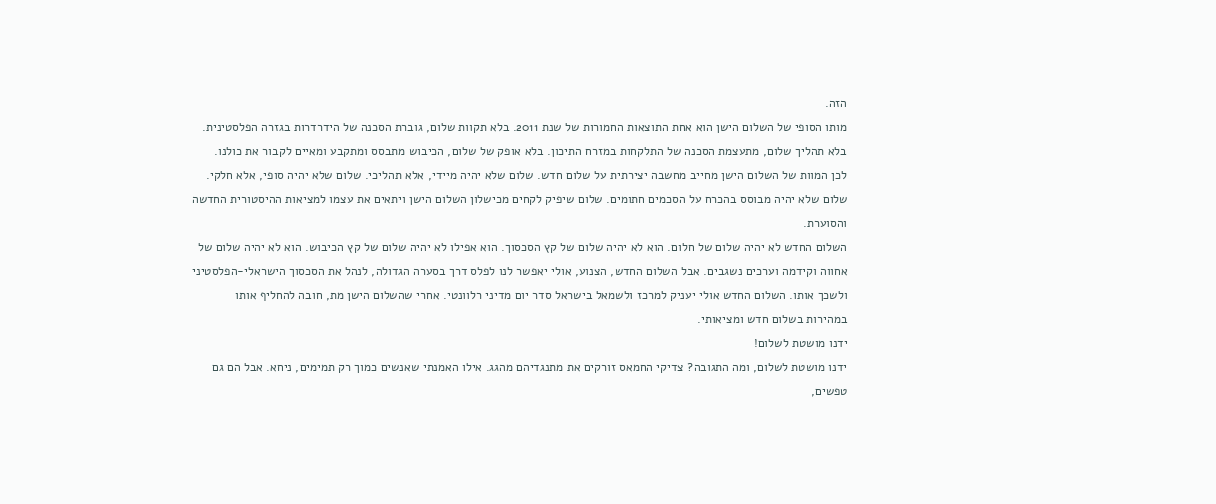הזה.
מותו הסופי של השלום הישן הוא אחת התוצאות החמורות של שנת 2011. בלא תקוות שלום, גוברת הסכנה של הידרדרות בגזרה הפלסטינית. בלא תהליך שלום, מתעצמת הסכנה של התלקחות במזרח התיכון. בלא אופק של שלום, הכיבוש מתבסס ומתקבע ומאיים לקבור את כולנו.
לכן המוות של השלום הישן מחייב מחשבה יצירתית על שלום חדש. שלום שלא יהיה מיידי, אלא תהליכי. שלום שלא יהיה סופי, אלא חלקי. שלום שלא יהיה מבוסס בהכרח על הסכמים חתומים. שלום שיפיק לקחים מכישלון השלום הישן ויתאים את עצמו למציאות ההיסטורית החדשה והסוערת.
השלום החדש לא יהיה שלום של חלום. הוא לא יהיה שלום של קץ הסכסוך. הוא אפילו לא יהיה שלום של קץ הכיבוש. הוא לא יהיה שלום של אחווה וקידמה וערכים נשגבים. אבל השלום החדש, הצנוע, אולי יאפשר לנו לפלס דרך בסערה הגדולה, לנהל את הסכסוך הישראלי-הפלסטיני ולשכך אותו. השלום החדש אולי יעניק למרכז ולשמאל בישראל סדר יום מדיני רלוונטי. אחרי שהשלום הישן מת, חובה להחליף אותו במהירות בשלום חדש ומציאותי.
ידנו מושטת לשלום!
ידנו מושטת לשלום, ומה התגובה? צדיקי החמאס זורקים את מתנגדיהם מהגג. אילו האמנתי שאנשים כמוך רק תמימים, ניחא. אבל הם גם טפשים,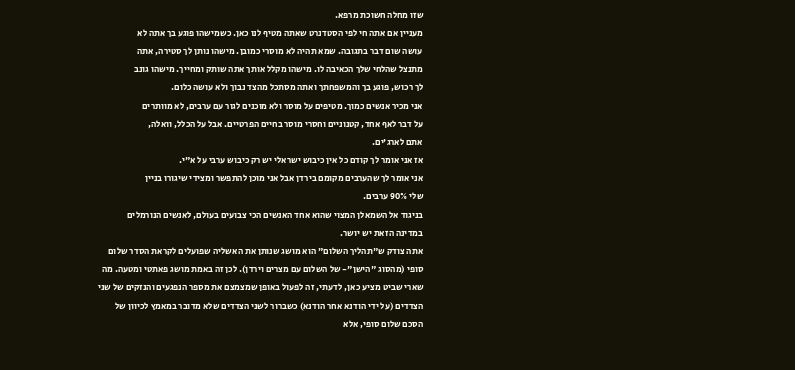שזו מחלה חשוכת מרפא.
מעניין אם אתה חי לפי הסטדנרט שאתה מטיף לנו כאן. כשמישהו פוגע בך אתה לא
עושה שום דבר בתגובה. שמא תהיה לא מוסרי כמובן. מישהו נותן לך סטירה, אתה
מתנצל שהלחי שלך הכאיבה לו. מישהו מקלל אותך אתה שותק ומחייך. מישהו גונב
לך רכוש, פוגע בך והמשפחתך ואתה מסתכל מהצד נבוך ולא עושה כלום.
אני מכיר אנשים כמוך. מטיפים על מוסר ולא מוכנים לגור עם ערבים, לא מוותרים
על דבר לאף אחד, קטנוניים וחסרי מוסר בחיים הפרטיים. אבל על הכלל, וואלה,
אתם לארג'ים.
אז אני אומר לך קודם כל אין כיבוש ישראלי יש רק כיבוש ערבי על א"י.
אני אומר לך שהערבים מקומם בירדן אבל אני מוכן להתפשר ומצידי שיגורו בניין
שלי 90% ערבים.
בניגוד אל השמאלן המצוי שהוא אחד האנשים הכי צבועים בעולם, לאנשים הנורמלים
במדינה הזאת יש יושר.
אתה צודק ש"תהליך השלום" הוא מושג שנותן את האשליה שפועלים לקראת הסדר שלום סופי (מהסוג "הישן"- של השלום עם מצרים וירדן). לכן זה באמת מושג פאתטי ומטעה. מה שארי שביט מציע כאן, לדעתי, זה לפעול באופן שמצמצם את מספר הנפגעים והנזקים של שני הצדדים (על ידי הודנא אחר הודנא) כשברור לשני הצדדים שלא מדובר במאמץ לכיוון של הסכם שלום סופי, אלא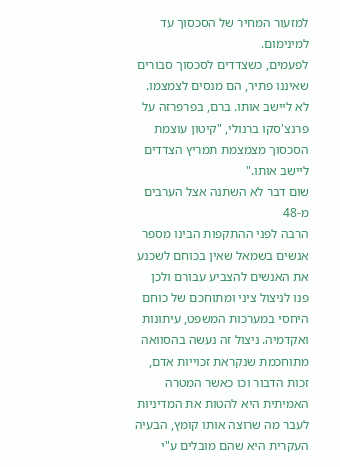למזעור המחיר של הסכסוך עד למינימום.
לפעמים, כשצדדים לסכסוך סבורים שאיננו פתיר, הם מנסים לצמצמו. לא ליישב אותו. ברם, בפרפרזה על פרנצ'סקו ברנולי, "קיטון עוצמת הסכסוך מצמצמת תמריץ הצדדים ליישב אותו."
שום דבר לא השתנה אצל הערבים מ-48
הרבה לפני ההתקפות הבינו מספר אנשים בשמאל שאין בכוחם לשכנע את האנשים להצביע עבורם ולכן פנו לניצול ציני ומתוחכם של כוחם היחסי במערכות המשפט, עיתונות ואקדמיה. ניצול זה נעשה בהסוואה מתוחכמת שנקראת זכוייות אדם, זכות הדבור וכו כאשר המטרה האמיתית היא להטות את המדיניות לעבר מה שרוצה אותו קומץ, הבעיה העקרית היא שהם מובלים ע"י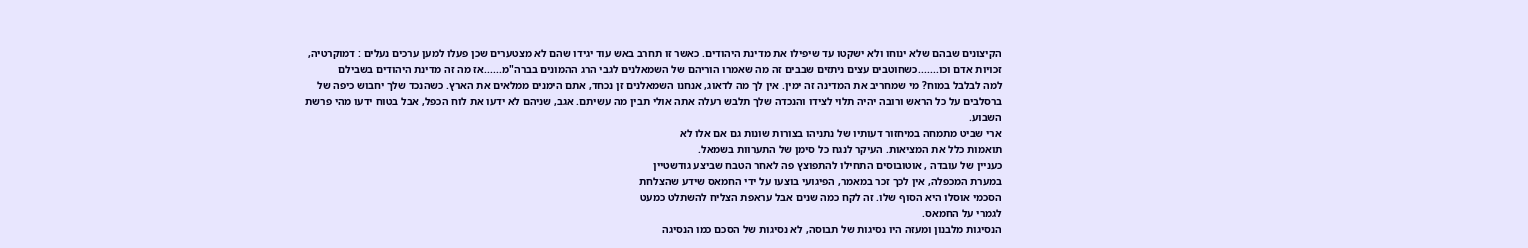הקיצונים שבהם שלא ינוחו ולא ישקטו עד שיפילו את מדינת היהודים. כאשר זו תחרב באש עוד יגידו שהם לא מצטערים שכן פעלו למען ערכים נעלים : דמוקרטיה, זכויות אדם וכו.......כשחוטבים עצים ניתזים שבבים זה מה שאמרו הוריהם של השמאלנים לגבי הרג ההמונים בברה"מ......אז מה זה מדינת היהודים בשבילם
למה לבלבל במוח? מי שמחריב את המדינה זה ימין. אין לך מה לדאוג, אנחנו השמאלנים זן נכחד, אתם הימנים ממלאים את הארץ. כשהנכד שלך יחבוש כיפה של ברסלבים על כל הראש ורובה יהיה תלוי לצידו והנכדה שלך תלבש רעלה אתה אולי תבין מה עשיתם. אגב, שניהם לא ידעו את לוח הכפל, אבל בטוח ידעו מהי פרשת השבוע.
ארי שביט מתמחה במיחזור דעותיו של נתניהו בצורות שונות גם אם אלו לא
תואמות כלל את המציאות. העיקר לנגח כל סימן של התערוות בשמאל.
כעניין של עובדה , אוטובוסים התחילו להתפוצץ פה לאחר הטבח שביצע גודשטיין
במערת המכפלה, אין לכך זכר במאמר, הפיגועי בוצעו על ידי החמאס שידע שהצלחת
הסכמי אוסלו היא הסוף שלו. זה לקח כמה שנים אבל עראפת הצליח להשתלט כמעט
לגמרי על החמאס.
הנסיגות מלבנון ומעזה היו נסיגות של תבוסה, לא נסיגות של הסכם כמו הנסיגה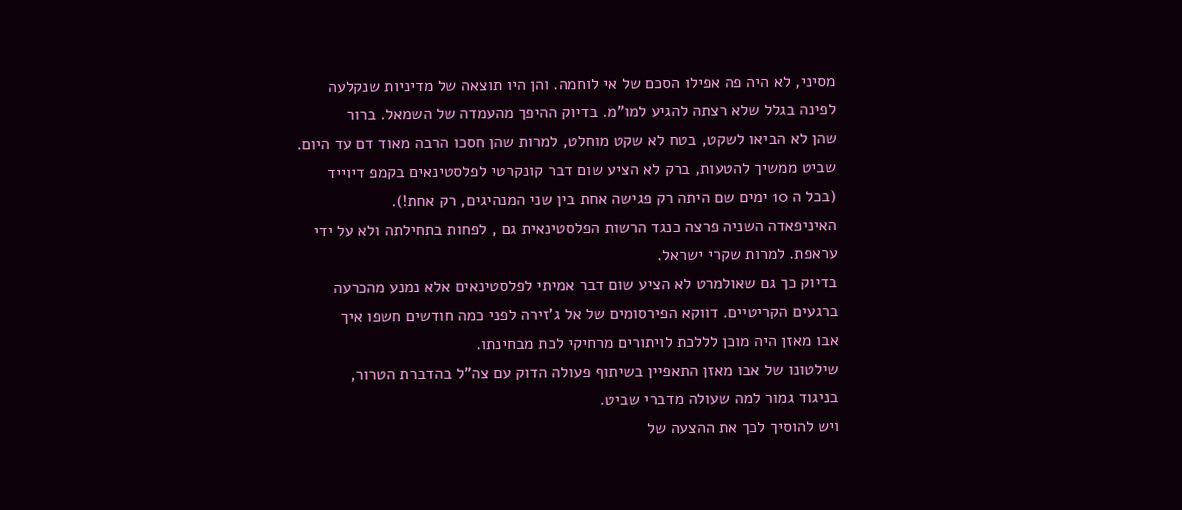מסיני, לא היה פה אפילו הסכם של אי לוחמה. והן היו תוצאה של מדיניות שנקלעה
לפינה בגלל שלא רצתה להגיע למו"מ. בדיוק ההיפך מהעמדה של השמאל. ברור
שהן לא הביאו לשקט, בטח לא שקט מוחלט, למרות שהן חסכו הרבה מאוד דם עד היום.
שביט ממשיך להטעות, ברק לא הציע שום דבר קונקרטי לפלסטינאים בקמפ דיוייד
(בכל ה 10 ימים שם היתה רק פגישה אחת בין שני המנהיגים, רק אחת!).
האיניפאדה השניה פרצה כנגד הרשות הפלסטינאית גם , לפחות בתחילתה ולא על ידי
עראפת. למרות שקרי ישראל.
בדיוק כך גם שאולמרט לא הציע שום דבר אמיתי לפלסטינאים אלא נמנע מהכרעה
ברגעים הקריטיים. דווקא הפירסומים של אל ג'זירה לפני כמה חודשים חשפו איך
אבו מאזן היה מוכן לללכת לויתורים מרחיקי לכת מבחינתו.
שילטונו של אבו מאזן התאפיין בשיתוף פעולה הדוק עם צה"ל בהדברת הטרור,
בניגוד גמור למה שעולה מדברי שביט.
ויש להוסיך לכך את ההצעה של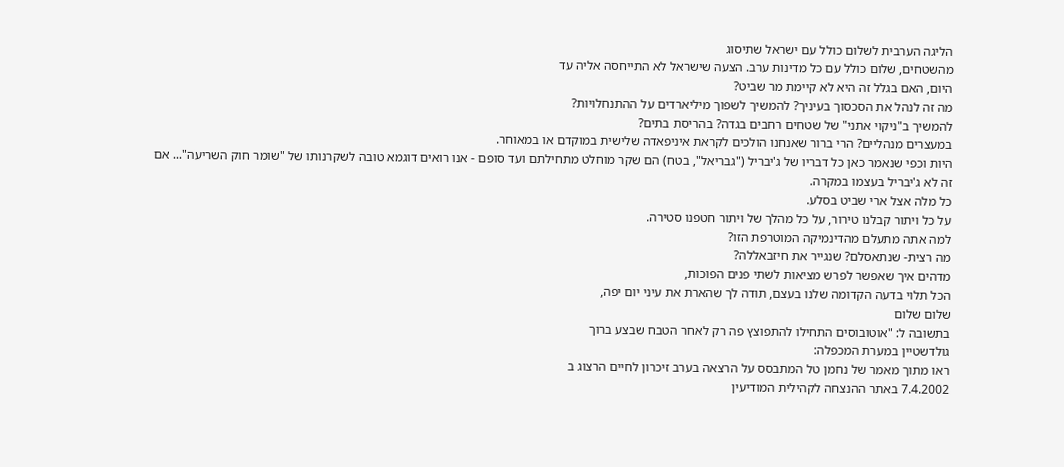הליגה הערבית לשלום כולל עם ישראל שתיסוג
מהשטחים, שלום כולל עם כל מדינות ערב. הצעה שישראל לא התייחסה אליה עד
היום, האם בגלל זה היא לא קיימת מר שביט?
מה זה לנהל את הסכסוך בעיניך? להמשיך לשפוך מיליארדים על ההתנחלויות?
להמשיך ב"ניקוי אתני" של שטחים רחבים בגדה? בהריסת בתים?
במעצרים מנהליים? הרי ברור שאנחנו הולכים לקראת איניפאדה שלישית במוקדם או במאוחר.
היות וכפי שנאמר כאן כל דבריו של ג'יבריל ("גבריאל", בטח) הם שקר מוחלט מתחילתם ועד סופם - אנו רואים דוגמא טובה לשקרנותו של "שומר חוק השריעה"... אם זה לא ג'יבריל בעצמו במקרה.
כל מלה אצל ארי שביט בסלע.
על כל ויתור קבלנו טירור, על כל מהלך של ויתור חטפנו סטירה.
למה אתה מתעלם מהדינמיקה המוטרפת הזו?
מה רצית- שנתאסלם? שנגייר את חיזבאללה?
מדהים איך שאפשר לפרש מציאות לשתי פנים הפוכות,
הכל תלוי בדעה הקדומה שלנו בעצם, תודה לך שהארת את עיני יום יפה,
שלום שלום
בתשובה ל: "אוטובוסים התחילו להתפוצץ פה רק לאחר הטבח שבצע ברוך
גולדשטיין במערת המכפלה:
ראו מתוך מאמר של נחמן טל המתבסס על הרצאה בערב זיכרון לחיים הרצוג ב
7.4.2002 באתר ההנצחה לקהילית המודיעין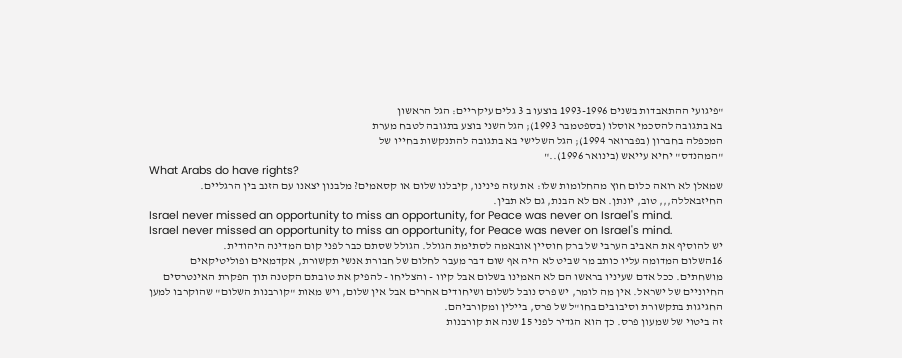"פיגועי ההתאבדות בשנים 1993-1996 בוצעו ב 3 גלים עיקריים: הגל הראשון
בא בתגובה להסכמי אוסלו (בספטמבר 1993); הגל השני בוצע בתגובה לטבח מערת
המכפלה בחברון (בפברואר 1994); הגל השלישי בא בתגובה להתנקשות בחייו של
"המהנדס" יחיא עייאש (בינואר 1996).."
What Arabs do have rights?
שמאלן לא רואה כלום חוץ מהחלומות שלו: את עזה פינינו, קיבלנו שלום או קסאמים? מלבנון יצאנו עם הזנב בין הרגליים. החיזבאללה,,, טוב, יונתן. אם לא הבנת, גם לא תבין.
Israel never missed an opportunity to miss an opportunity, for Peace was never on Israel's mind.
Israel never missed an opportunity to miss an opportunity, for Peace was never on Israel's mind.
יש להוסיף את האביב הערבי של ברק חוסיין אובאמה לסתימת הגולל. הגולל שסתם כבר לפני קום המדינה היהודית.
16השלום המדומה עליו כותב מר שביט לא היה אף שום דבר מעבר לחלום של חבורת אנשי תקשורת, אקדמאים ופוליטיקאים מושחתים. ככל אדם שעיניו בראשו הם לא האמינו בשלום אבל קיוו - והצליחו - להפיק את טובתם הקטנה תוך הפקרת האינטרסים החיוניים של ישראל. אין מה לומר, יש פרס נובל לשלום ושיחודים אחרים אבל אין שלום, ויש מאות "קורבנות השלום" שהוקרבו למען החגיגות בתקשורת וסיבובים בחו"ל של פרס, ביילין ומקורביהם.
זה ביטוי של שמעון פרס. כך הוא הגדיר לפני 15 שנה את קורבנות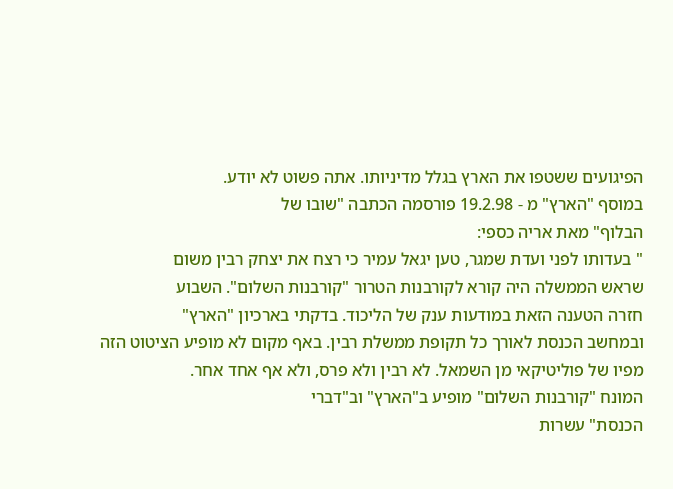הפיגועים ששטפו את הארץ בגלל מדיניותו. אתה פשוט לא יודע.
במוסף "הארץ" מ - 19.2.98 פורסמה הכתבה "שובו של
הבלוף" מאת אריה כספי:
" בעדותו לפני ועדת שמגר, טען יגאל עמיר כי רצח את יצחק רבין משום
שראש הממשלה היה קורא לקורבנות הטרור "קורבנות השלום". השבוע
חזרה הטענה הזאת במודעות ענק של הליכוד. בדקתי בארכיון "הארץ"
ובמחשב הכנסת לאורך כל תקופת ממשלת רבין. באף מקום לא מופיע הציטוט הזה
מפיו של פוליטיקאי מן השמאל. לא רבין ולא פרס, ולא אף אחד אחר.
המונח "קורבנות השלום" מופיע ב"הארץ" וב"דברי
הכנסת" עשרות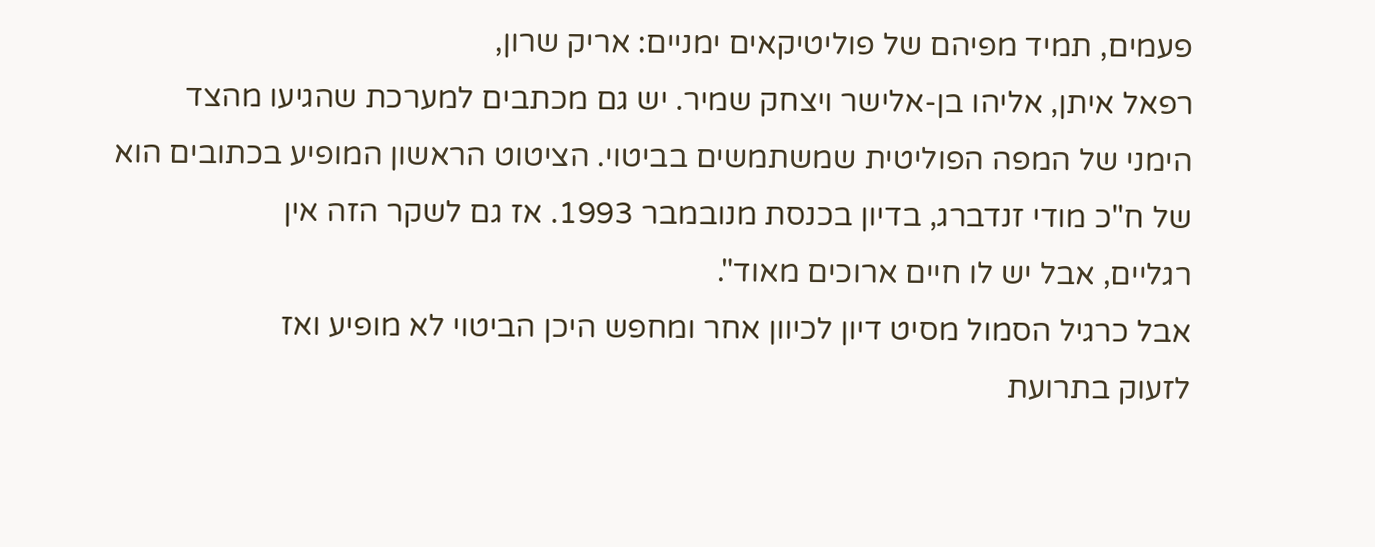פעמים, תמיד מפיהם של פוליטיקאים ימניים: אריק שרון,
רפאל איתן, אליהו בן-אלישר ויצחק שמיר. יש גם מכתבים למערכת שהגיעו מהצד
הימני של המפה הפוליטית שמשתמשים בביטוי. הציטוט הראשון המופיע בכתובים הוא
של ח"כ מודי זנדברג, בדיון בכנסת מנובמבר 1993. אז גם לשקר הזה אין
רגליים, אבל יש לו חיים ארוכים מאוד".
אבל כרגיל הסמול מסיט דיון לכיוון אחר ומחפש היכן הביטוי לא מופיע ואז
לזעוק בתרועת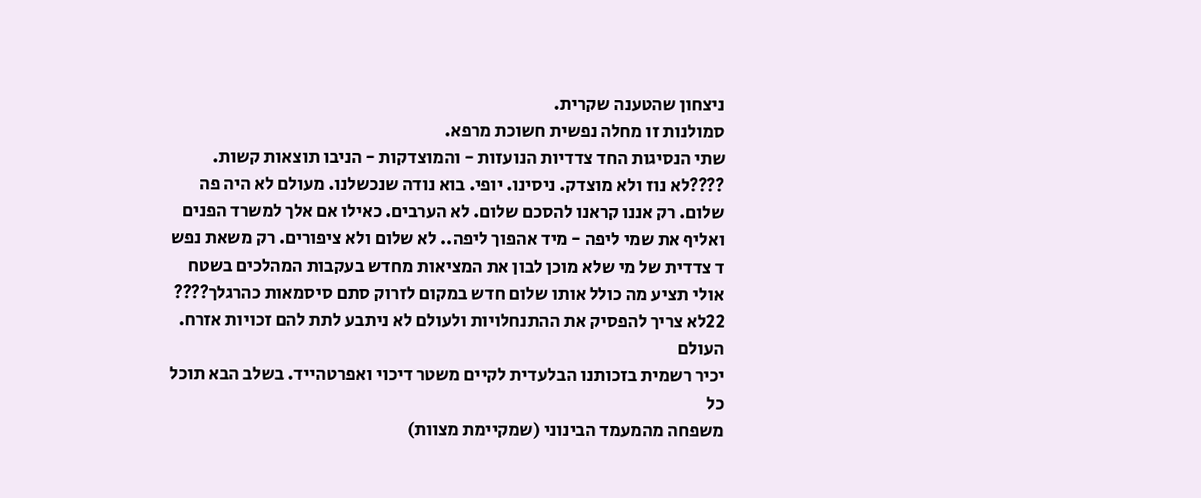ניצחון שהטענה שקרית.
סמולנות זו מחלה נפשית חשוכת מרפא.
שתי הנסיגות החד צדדיות הנועזות - והמוצדקות - הניבו תוצאות קשות. ????לא נוז ולא מוצדק. ניסינו. יופי. בוא נודה שנכשלנו. מעולם לא היה פה שלום. רק אננו קראנו להסכם שלום. לא הערבים. כאילו אם אלך למשרד הפנים ואליף את שמי ליפה - מיד אהפוך ליפה.. לא שלום ולא ציפורים. רק משאת נפש ד צדדית של מי שלא מוכן לבון את המציאות מחדש בעקבות המהלכים בשטח
אולי תציע מה כולל אותו שלום חדש במקום לזרוק סתם סיסמאות כהרגלך????
22לא צריך להפסיק את ההתנחלויות ולעולם לא ניתבע לתת להם זכויות אזרח. העולם
יכיר רשמית בזכותנו הבלעדית לקיים משטר דיכוי ואפרטהייד. בשלב הבא תוכל כל
משפחה מהמעמד הבינוני (שמקיימת מצוות)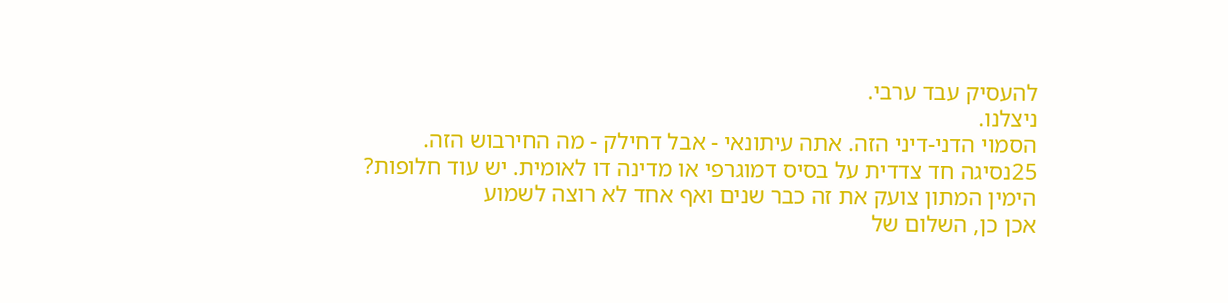להעסיק עבד ערבי.
ניצלנו.
הסמוי הדני-דיני הזה. אתה עיתונאי - אבל דחילק - מה החירבוש הזה.
25נסיגה חד צדדית על בסיס דמוגרפי או מדינה דו לאומית. יש עוד חלופות?
הימין המתון צועק את זה כבר שנים ואף אחד לא רוצה לשמוע
אכן כן, השלום של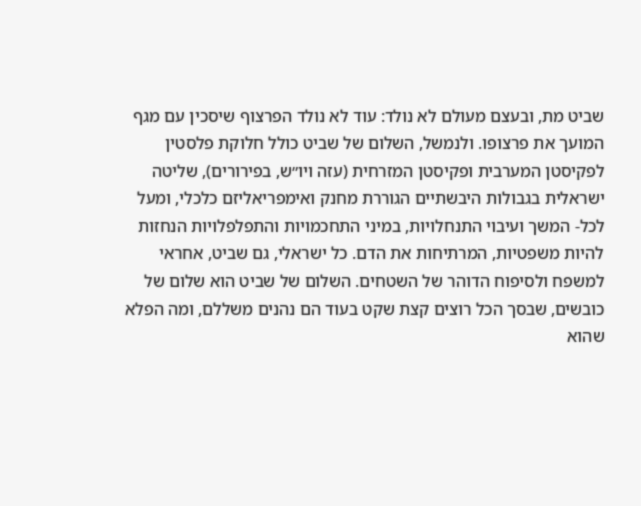שביט מת, ובעצם מעולם לא נולד: עוד לא נולד הפרצוף שיסכין עם מגף המועך את פרצופו. ולנמשל, השלום של שביט כולל חלוקת פלסטין לפקיסטן המערבית ופקיסטן המזרחית (עזה ויו״ש, בפירורים), שליטה ישראלית בגבולות היבשתיים הגוררת מחנק ואימפריאליזם כלכלי, ומעל לכל- המשך ועיבוי התנחלויות, במיני התחכמויות והתפלפלויות הנחזות להיות משפטיות, המרתיחות את הדם. כל ישראלי, גם שביט, אחראי למשפח ולסיפוח הדוהר של השטחים. השלום של שביט הוא שלום של כובשים, שבסך הכל רוצים קצת שקט בעוד הם נהנים משללם, ומה הפלא שהוא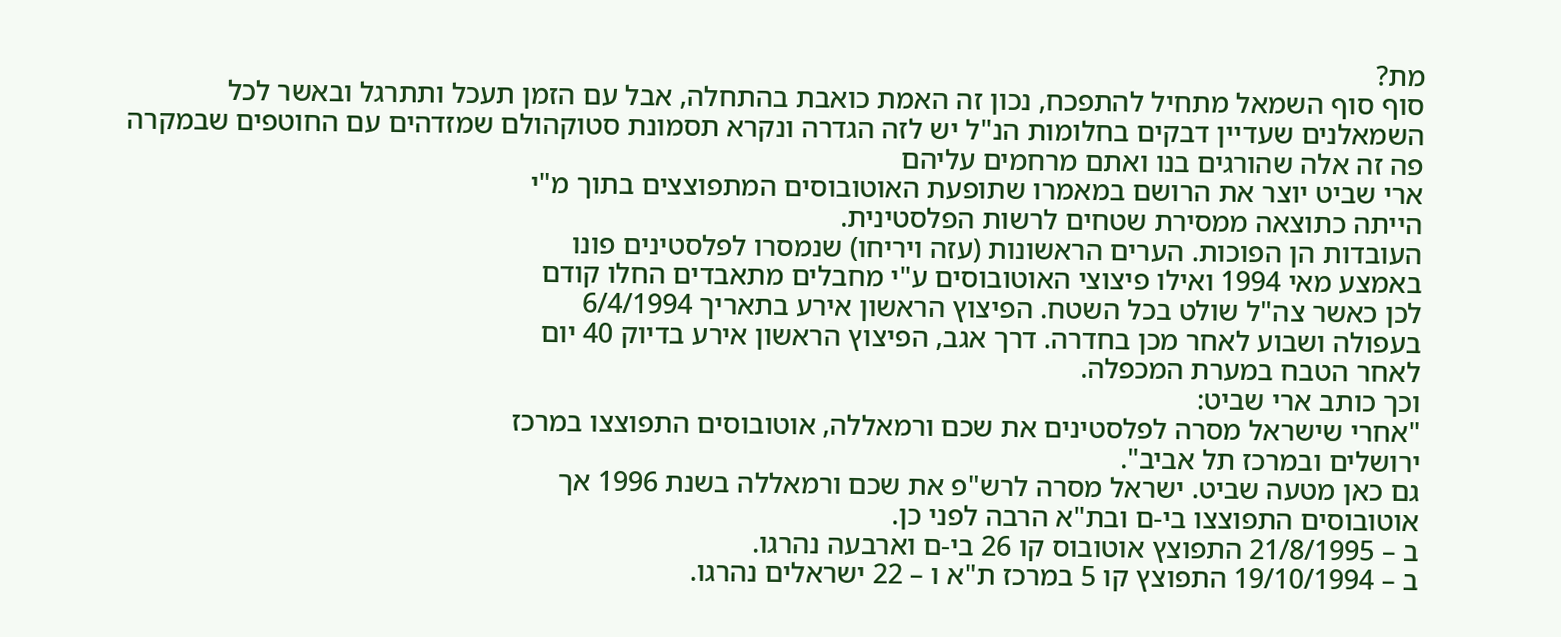מת?
סוף סוף השמאל מתחיל להתפכח, נכון זה האמת כואבת בהתחלה, אבל עם הזמן תעכל ותתרגל ובאשר לכל השמאלנים שעדיין דבקים בחלומות הנ"ל יש לזה הגדרה ונקרא תסמונת סטוקהולם שמזדהים עם החוטפים שבמקרה פה זה אלה שהורגים בנו ואתם מרחמים עליהם
ארי שביט יוצר את הרושם במאמרו שתופעת האוטובוסים המתפוצצים בתוך מ"י
הייתה כתוצאה ממסירת שטחים לרשות הפלסטינית.
העובדות הן הפוכות. הערים הראשונות (עזה ויריחו) שנמסרו לפלסטינים פונו
באמצע מאי 1994 ואילו פיצוצי האוטובוסים ע"י מחבלים מתאבדים החלו קודם
לכן כאשר צה"ל שולט בכל השטח. הפיצוץ הראשון אירע בתאריך 6/4/1994
בעפולה ושבוע לאחר מכן בחדרה. דרך אגב, הפיצוץ הראשון אירע בדיוק 40 יום
לאחר הטבח במערת המכפלה.
וכך כותב ארי שביט:
"אחרי שישראל מסרה לפלסטינים את שכם ורמאללה, אוטובוסים התפוצצו במרכז
ירושלים ובמרכז תל אביב".
גם כאן מטעה שביט. ישראל מסרה לרש"פ את שכם ורמאללה בשנת 1996 אך
אוטובוסים התפוצצו בי-ם ובת"א הרבה לפני כן.
ב – 21/8/1995 התפוצץ אוטובוס קו 26 בי-ם וארבעה נהרגו.
ב – 19/10/1994 התפוצץ קו 5 במרכז ת"א ו – 22 ישראלים נהרגו.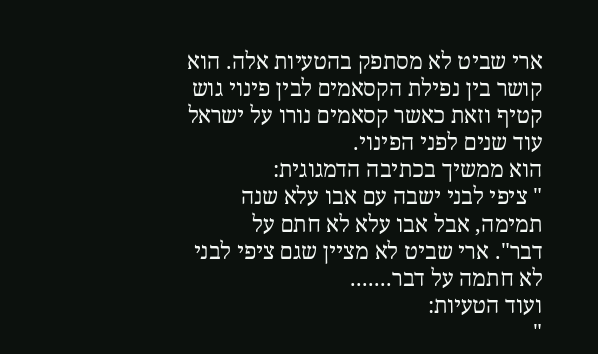ארי שביט לא מסתפק בהטעיות אלה. הוא קושר בין נפילת הקסאמים לבין פינוי גוש
קטיף וזאת כאשר קסאמים נורו על ישראל עוד שנים לפני הפינוי.
הוא ממשיך בכתיבה הדמגוגית:
" ציפי לבני ישבה עם אבו עלא שנה תמימה, אבל אבו עלא לא חתם על
דבר". ארי שביט לא מציין שגם ציפי לבני לא חתמה על דבר.......
ועוד הטעיות:
"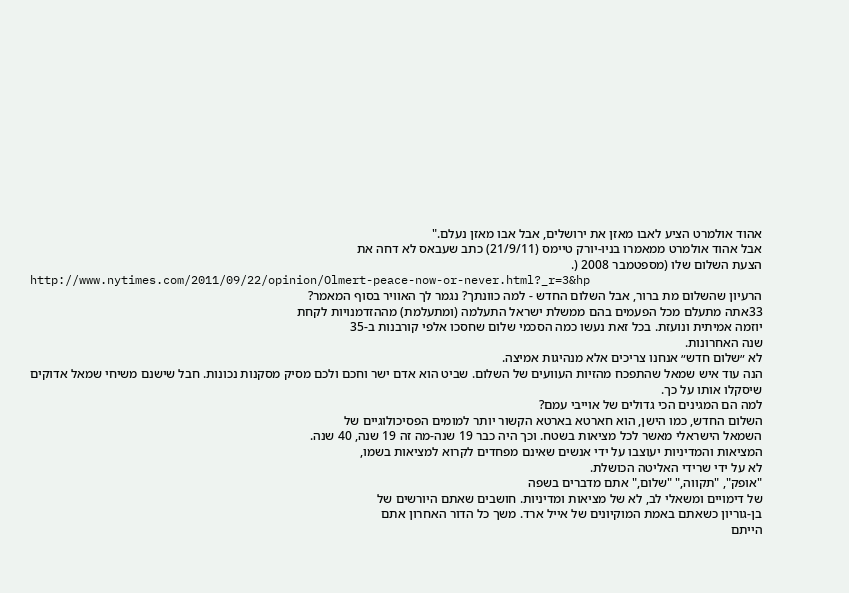אהוד אולמרט הציע לאבו מאזן את ירושלים, אבל אבו מאזן נעלם."
אבל אהוד אולמרט ממאמרו בניו-יורק טיימס (21/9/11) כתב שעבאס לא דחה את
הצעת השלום שלו (מספטמבר 2008 (.
http://www.nytimes.com/2011/09/22/opinion/Olmert-peace-now-or-never.html?_r=3&hp
הרעיון שהשלום מת ברור, אבל השלום החדש - למה כוונתך? נגמר לך האוויר בסוף המאמר?
33אתה מתעלם מכל הפעמים בהם ממשלת ישראל התעלמה (ומתעלמת) מההזדמנויות לקחת
יוזמה אמיתית ונועזת. בכל זאת נעשו כמה הסכמי שלום שחסכו אלפי קורבנות ב-35
שנה האחרונות.
לא ״שלום חדש״ אנחנו צריכים אלא מנהיגות אמיצה.
הנה עוד איש שמאל שהתפכח מהזיות העוועים של השלום. שביט הוא אדם ישר וחכם ולכם מסיק מסקנות נכונות. חבל שישנם משיחי שמאל אדוקים שיסקלו אותו על כך.
למה הם המגינים הכי גדולים של אוייבי עמם?
השלום החדש, כמו הישן, הוא חארטא בארטא הקשור יותר למומים הפסיכולוגיים של
השמאל הישראלי מאשר לכל מציאות בשטח. וכך היה כבר 19 שנה-מה זה 19 שנה, 40 שנה.
המציאות והמדיניות יעוצבו על ידי אנשים שאינם מפחדים לקרוא למציאות בשמו,
לא על ידי שרידי האליטה הכושלת.
"אופק", "תקווה," "שלום," אתם מדברים בשפה
של דימויים ומשאלי לב, לא של מציאות ומדיניות. חושבים שאתם היורשים של
בן-גוריון כשאתם באמת המוקיונים של אייל ארד. משך כל הדור האחרון אתם
הייתם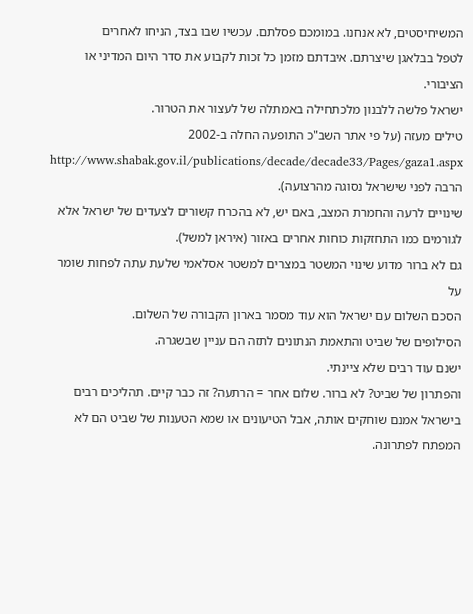המשיחיסטים, לא אנחנו. במומכם פסלתם. עכשיו שבו בצד, הניחו לאחרים
לטפל בבלאגן שיצרתם. איבדתם מזמן כל זכות לקבוע את סדר היום המדיני או הציבורי.
ישראל פלשה ללבנון מלכתחילה באמתלה של לעצור את הטרור.
טילים מעזה (על פי אתר השב"כ התופעה החלה ב-2002
http://www.shabak.gov.il/publications/decade/decade33/Pages/gaza1.aspx
הרבה לפני שישראל נסוגה מהרצועה).
שינויים לרעה והחמרת המצב, באם יש, לא בהכרח קשורים לצעדים של ישראל אלא
לגורמים כמו התחזקות כוחות אחרים באזור (איראן למשל).
גם לא ברור מדוע שינוי המשטר במצרים למשטר אסלאמי שלעת עתה לפחות שומר על
הסכם השלום עם ישראל הוא עוד מסמר בארון הקבורה של השלום.
הסילופים של שביט והתאמת הנתונים לתזה הם עניין שבשגרה.
ישנם עוד רבים שלא ציינתי.
והפתרון של שביט? לא ברור. שלום אחר = הרתעה? זה כבר קיים. תהליכים רבים
בישראל אמנם שוחקים אותה, אבל הטיעונים או שמא הטענות של שביט הם לא המפתח לפתרונה.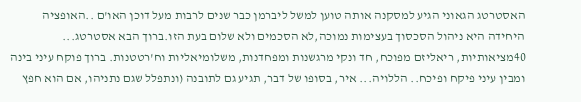האסטרטג הגאוני הגיע למסקנה אותה טוען למשל ליברמן כבר שנים לרבות מעל דוכן האו'ם ..האופציה היחידה היא ניהול הסכסוך בעצימות נמוכה,לא הסכמים ולא שלום בעת הזו.ברוך הבא אסטרטג...
40מציאותיות, ריאליזם מפוכח, חד ונקי מרגשנות ומפחדנות, משלומיאליות וח'רטטנות. ברוך פוקח עיני בינה ומבין עיני פיקח ופיכח.. הללויה... איר, בסופו של דבר, תגיע גם לתובנה (ונתפלל שגם נתניהו, אם הוא חפץ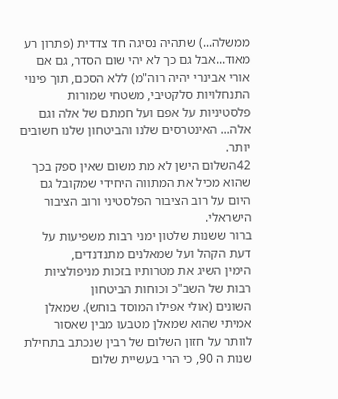ממשלה...) שתהיה נסיגה חד צדדית (פתרון רע מאוד...אבל גם כך לא יהי שום הסדר, גם אם אורי אבינרי יהיה רוה"מ) ללא הסכם, תוך פינוי התנחלויות סלקטיבי, משטחי שמורות פלסטיניות על אפם ועל חמתם של אלה וגם אלה... האינטרסים שלנו והביטחון שלנו חשובים יותר.
42השלום הישן לא מת משום שאין ספק בכך שהוא מכיל את המתווה היחידי שמקובל גם
היום על רוב הציבור הפלסטיני ורוב הציבור הישראלי.
ברור ששנות שלטון ימני רבות משפיעות על דעת הקהל ועל שמאלנים מתנדנדים,
הימין השיג את מטרותיו בזכות מניפולציות רבות של השב"כ וכוחות הביטחון
השונים (אולי אפילו המוסד בוחש). שמאלן אמיתי שהוא שמאלן מטבעו מבין שאסור
לוותר על חזון השלום של רבין שנכתב בתחילת שנות ה 90, כי הרי בעשיית שלום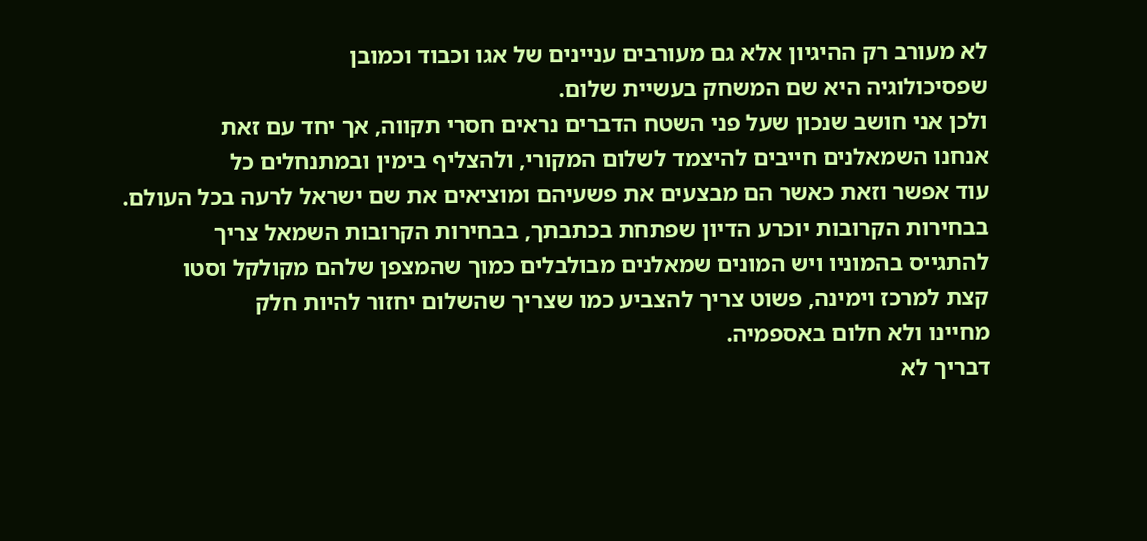לא מעורב רק ההיגיון אלא גם מעורבים עניינים של אגו וכבוד וכמובן
שפסיכולוגיה היא שם המשחק בעשיית שלום.
ולכן אני חושב שנכון שעל פני השטח הדברים נראים חסרי תקווה, אך יחד עם זאת
אנחנו השמאלנים חייבים להיצמד לשלום המקורי, ולהצליף בימין ובמתנחלים כל
עוד אפשר וזאת כאשר הם מבצעים את פשעיהם ומוציאים את שם ישראל לרעה בכל העולם.
בבחירות הקרובות יוכרע הדיון שפתחת בכתבתך, בבחירות הקרובות השמאל צריך
להתגייס בהמוניו ויש המונים שמאלנים מבולבלים כמוך שהמצפן שלהם מקולקל וסטו
קצת למרכז וימינה, פשוט צריך להצביע כמו שצריך שהשלום יחזור להיות חלק
מחיינו ולא חלום באספמיה.
דבריך לא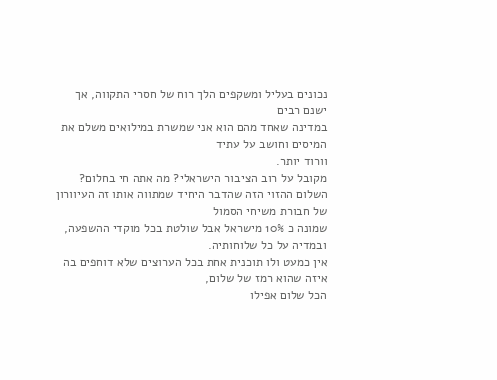נכונים בעליל ומשקפים הלך רוח של חסרי התקווה, אך ישנם רבים
במדינה שאחד מהם הוא אני שמשרת במילואים משלם את המיסים וחושב על עתיד
וורוד יותר.
מקובל על רוב הציבור הישראלי? מה אתה חי בחלום?
השלום ההזוי הזה שהדבר היחיד שמתווה אותו זה העיוורון של חבורת משיחי הסמול
שמונה כ 10% מישראל אבל שולטת בכל מוקדי ההשפעה, ובמדיה על כל שלוחותיה.
אין כמעט ולו תוכנית אחת בכל הערוצים שלא דוחפים בה איזה שהוא רמז של שלום,
הכל שלום אפילו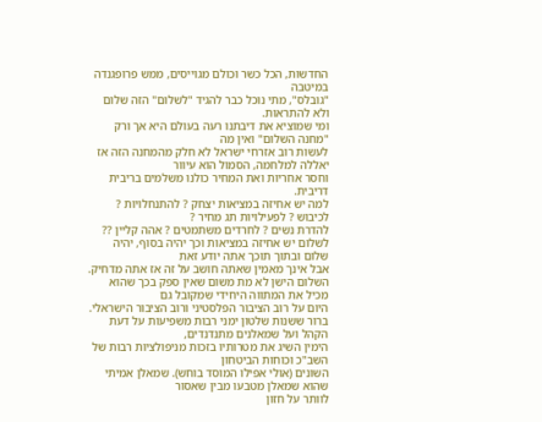החדשות, הכל כשר וכולם מגוייסים, ממש פרופגנדה במיטבה
"גובלס", מתי נוכל כבר להגיד "לשלום" הזה שלום ולא להתראות.
ומי שמוציא את דיבתנו רעה בעולם היא אך ורק "מחנה השלום" ואין מה
לעשות רוב אזרחי ישראל לא חלק מהמחנה הזה אז יאללה למלחמה, הסמול הוא עיוור
וחסר אחריות ואת המחיר כולנו משלמים בריבית דריבית.
למה יש אחיזה במציאות יצחק ? להתנחלויות ? לכיבוש ? לפעילויות תג מחיר ?
להדרת נשים ? לחרדים משתמטים ? אהה קליין ??
לשלום יש אחיזה במציאות וכך יהיה בסוף, יהיה שלום ובתוך תוכך אתה יודע זאת
אבל אינך מאמין שאתה חושב על זה אז אתה מדחיק.
השלום הישן לא מת משום שאין ספק בכך שהוא מכיל את המתווה היחידי שמקובל גם
היום על רוב הציבור הפלסטיני ורוב הציבור הישראלי.
ברור ששנות שלטון ימני רבות משפיעות על דעת הקהל ועל שמאלנים מתנדנדים,
הימין השיג את מטרותיו בזכות מניפולציות רבות של השב"כ וכוחות הביטחון
השונים (אולי אפילו המוסד בוחש). שמאלן אמיתי שהוא שמאלן מטבעו מבין שאסור
לוותר על חזון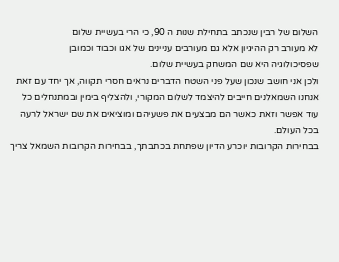השלום של רבין שנכתב בתחילת שנות ה 90, כי הרי בעשיית שלום
לא מעורב רק ההיגיון אלא גם מעורבים עניינים של אגו וכבוד וכמובן
שפסיכולוגיה היא שם המשחק בעשיית שלום.
ולכן אני חושב שנכון שעל פני השטח הדברים נראים חסרי תקווה, אך יחד עם זאת
אנחנו השמאלנים חייבים להיצמד לשלום המקורי, ולהצליף בימין ובמתנחלים כל
עוד אפשר וזאת כאשר הם מבצעים את פשעיהם ומוציאים את שם ישראל לרעה בכל העולם.
בבחירות הקרובות יוכרע הדיון שפתחת בכתבתך, בבחירות הקרובות השמאל צריך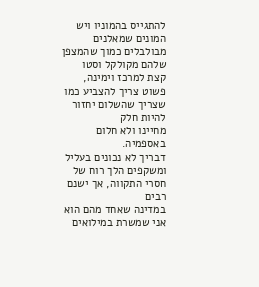להתגייס בהמוניו ויש המונים שמאלנים מבולבלים כמוך שהמצפן שלהם מקולקל וסטו
קצת למרכז וימינה, פשוט צריך להצביע כמו שצריך שהשלום יחזור להיות חלק
מחיינו ולא חלום באספמיה.
דבריך לא נכונים בעליל ומשקפים הלך רוח של חסרי התקווה, אך ישנם רבים
במדינה שאחד מהם הוא אני שמשרת במילואים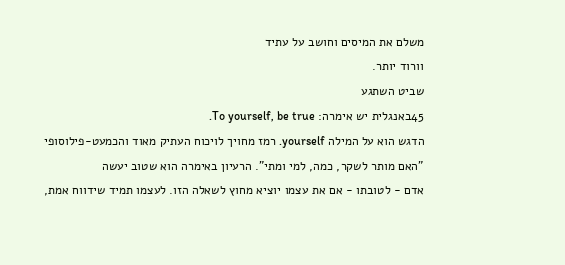משלם את המיסים וחושב על עתיד
וורוד יותר.
שביט השתגע
45באנגלית יש אימרה: To yourself, be true.
הדגש הוא על המילה yourself. רמז מחויך לויכוח העתיק מאוד והכמעט-פילוסופי
"האם מותר לשקר, כמה, למי ומתי". הרעיון באימרה הוא שטוב יעשה
אדם - לטובתו - אם את עצמו יוציא מחוץ לשאלה הזו. לעצמו תמיד שידווח אמת,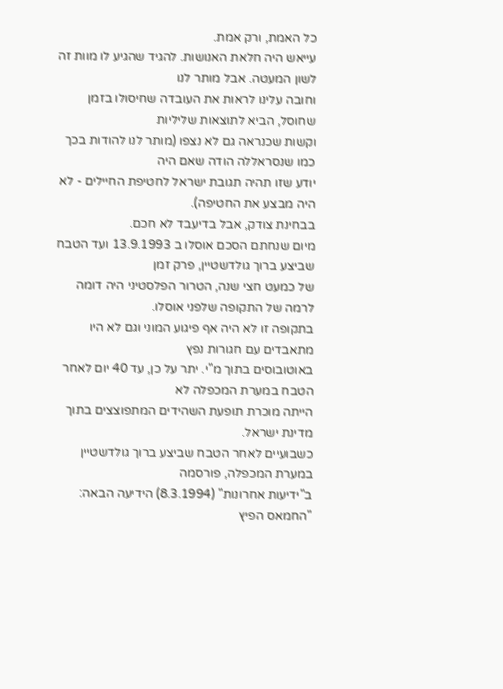כל האמת, ורק אמת.
עייאש היה חלאת האנושות. להגיד שהגיע לו מוות זה לשון המעטה. אבל מותר לנו
וחובה עלינו לראות את העובדה שחיסולו בזמן שחוסל, הביא לתוצאות שליליות
וקשות שכנראה גם לא נצפו (מותר לנו להודות בכך כמו שנסראללה הודה שאם היה
יודע שזו תהיה תגובת ישראל לחטיפת החיילים - לא היה מבצע את החטיפה).
בבחינת צודק, אבל בדיעבד לא חכם.
מיום שנחתם הסכם אוסלו ב 13.9.1993 ועד הטבח שביצע ברוך גולדשטיין, פרק זמן
של כמעט חצי שנה, הטרור הפלסטיני היה דומה לרמה של התקופה שלפני אוסלו.
בתקופה זו לא היה אף פיגוע המוני וגם לא היו מתאבדים עם חגורות נפץ
באוטובוסים בתוך מ"י. יתר על כן, עד 40 יום לאחר הטבח במערת המכפלה לא
הייתה מוכרת תופעת השהידים המתפוצצים בתוך מדינת ישראל.
כשבועיים לאחר הטבח שביצע ברוך גולדשטיין במערת המכפלה, פורסמה
ב"ידיעות אחרונות" (8.3.1994) הידיעה הבאה: "החמאס הפיץ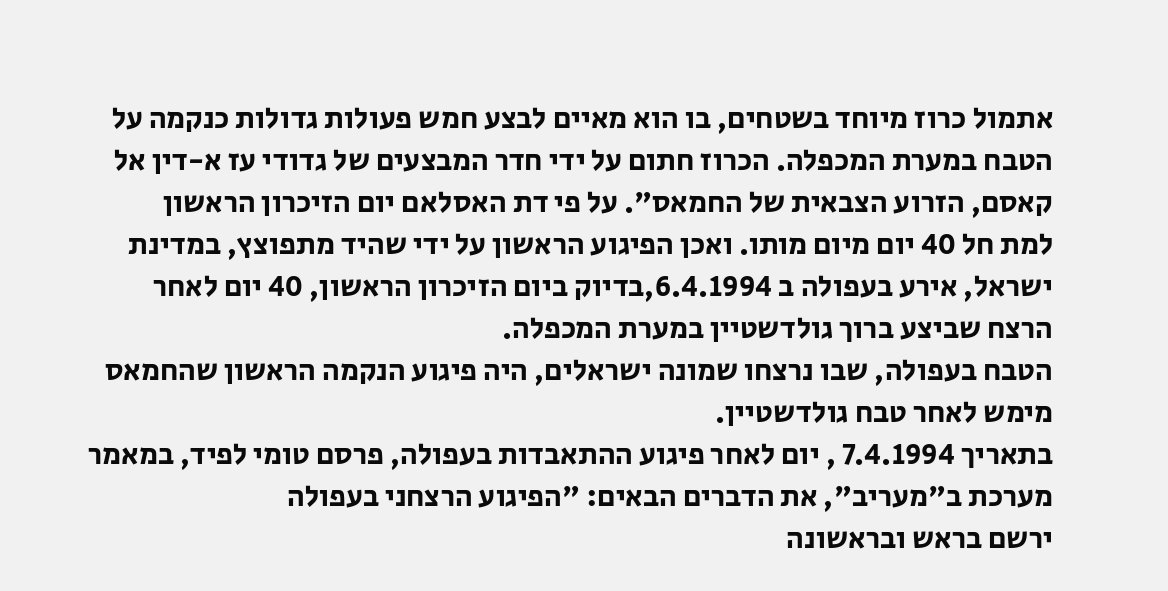אתמול כרוז מיוחד בשטחים, בו הוא מאיים לבצע חמש פעולות גדולות כנקמה על
הטבח במערת המכפלה. הכרוז חתום על ידי חדר המבצעים של גדודי עז א-דין אל
קאסם, הזרוע הצבאית של החמאס". על פי דת האסלאם יום הזיכרון הראשון
למת חל 40 יום מיום מותו. ואכן הפיגוע הראשון על ידי שהיד מתפוצץ, במדינת
ישראל, אירע בעפולה ב 6.4.1994,בדיוק ביום הזיכרון הראשון, 40 יום לאחר
הרצח שביצע ברוך גולדשטיין במערת המכפלה.
הטבח בעפולה, שבו נרצחו שמונה ישראלים, היה פיגוע הנקמה הראשון שהחמאס
מימש לאחר טבח גולדשטיין.
בתאריך 7.4.1994 , יום לאחר פיגוע ההתאבדות בעפולה, פרסם טומי לפיד, במאמר
מערכת ב"מעריב", את הדברים הבאים: "הפיגוע הרצחני בעפולה
ירשם בראש ובראשונה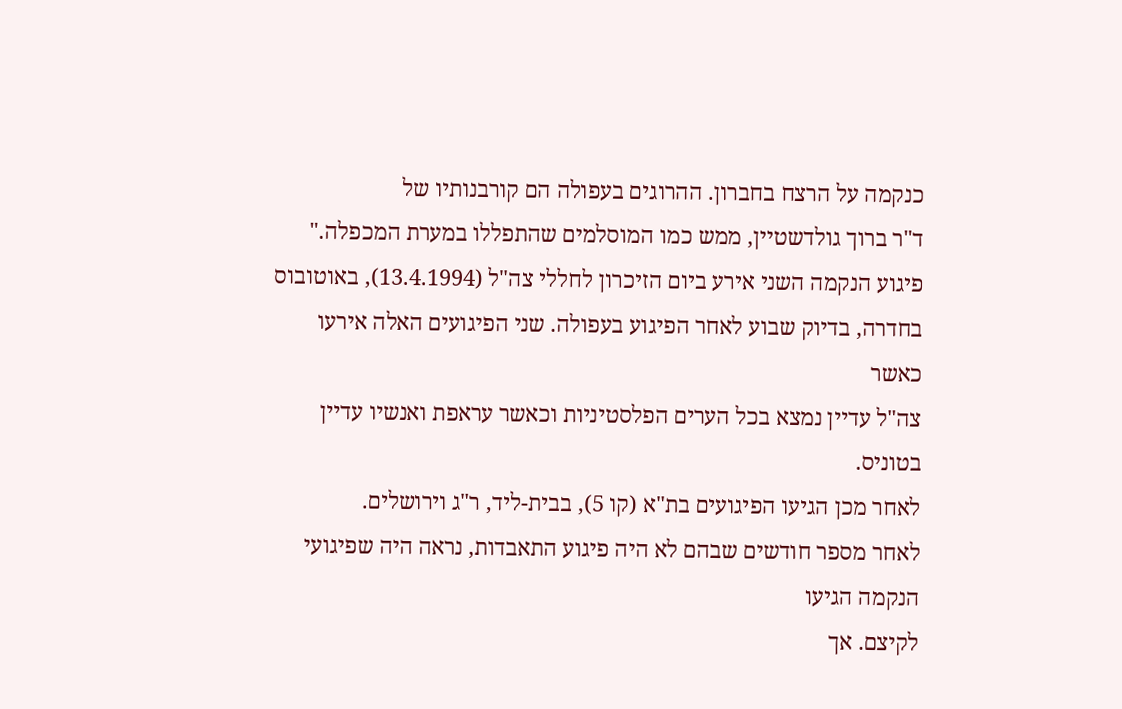כנקמה על הרצח בחברון. ההרוגים בעפולה הם קורבנותיו של
ד"ר ברוך גולדשטיין, ממש כמו המוסלמים שהתפללו במערת המכפלה."
פיגוע הנקמה השני אירע ביום הזיכרון לחללי צה"ל (13.4.1994), באוטובוס
בחדרה, בדיוק שבוע לאחר הפיגוע בעפולה. שני הפיגועים האלה אירעו כאשר
צה"ל עדיין נמצא בכל הערים הפלסטיניות וכאשר עראפת ואנשיו עדיין בטוניס.
לאחר מכן הגיעו הפיגועים בת"א (קו 5), בבית-ליד, ר"ג וירושלים.
לאחר מספר חודשים שבהם לא היה פיגוע התאבדות, נראה היה שפיגועי הנקמה הגיעו
לקיצם. אך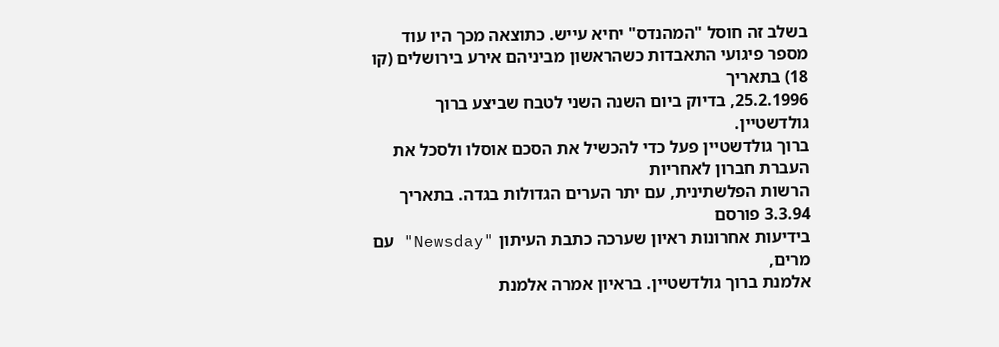בשלב זה חוסל "המהנדס" יחיא עייש. כתוצאה מכך היו עוד
מספר פיגועי התאבדות כשהראשון מביניהם אירע בירושלים (קו 18) בתאריך
25.2.1996, בדיוק ביום השנה השני לטבח שביצע ברוך גולדשטיין.
ברוך גולדשטיין פעל כדי להכשיל את הסכם אוסלו ולסכל את העברת חברון לאחריות
הרשות הפלשתינית, עם יתר הערים הגדולות בגדה. בתאריך 3.3.94 פורסם
בידיעות אחרונות ראיון שערכה כתבת העיתון "Newsday" עם מרים,
אלמנת ברוך גולדשטיין. בראיון אמרה אלמנת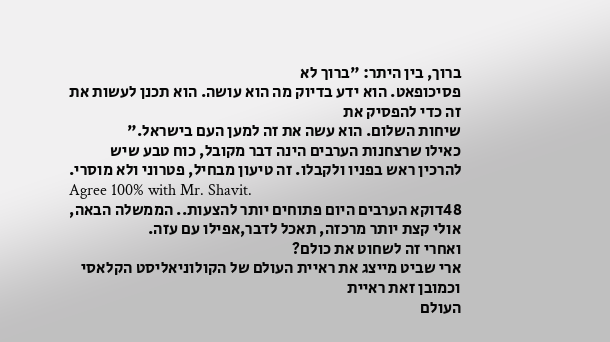ברוך, בין היתר: "ברוך לא
פסיכופאט. הוא ידע בדיוק מה הוא עושה. הוא תכנן לעשות את זה כדי להפסיק את
שיחות השלום. הוא עשה את זה למען העם בישראל."
כאילו שרצחנות הערבים הינה דבר מקובל, כוח טבע שיש להרכין ראש בפניו ולקבלו. זה טיעון מבחיל, פטרוני ולא מוסרי.
Agree 100% with Mr. Shavit.
48דוקא הערבים היום פתוחים יותר להצעות.. הממשלה הבאה, אולי קצת יותר מרכזה, תאכל לדבר,אפילו עם עזה.
ואחרי זה לשחוט את כולם?
ארי שביט מייצג את ראיית העולם של הקולוניאליסט הקלאסי וכמובן זאת ראיית
העולם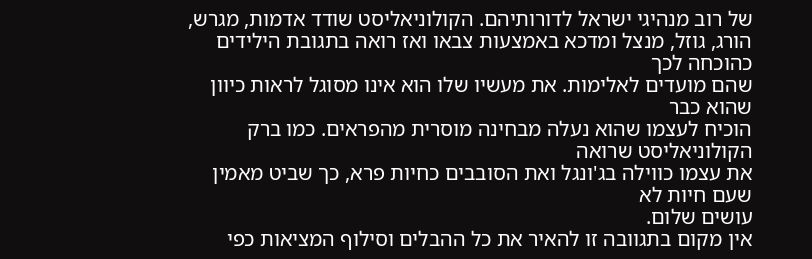של רוב מנהיגי ישראל לדורותיהם. הקולוניאליסט שודד אדמות, מגרש,
הורג, גוזל, מנצל ומדכא באמצעות צבאו ואז רואה בתגובת הילידים כהוכחה לכך
שהם מועדים לאלימות. את מעשיו שלו הוא אינו מסוגל לראות כיוון שהוא כבר
הוכיח לעצמו שהוא נעלה מבחינה מוסרית מהפראים. כמו ברק הקולוניאליסט שרואה
את עצמו כווילה בג'ונגל ואת הסובבים כחיות פרא, כך שביט מאמין שעם חיות לא
עושים שלום.
אין מקום בתגוובה זו להאיר את כל ההבלים וסילוף המציאות כפי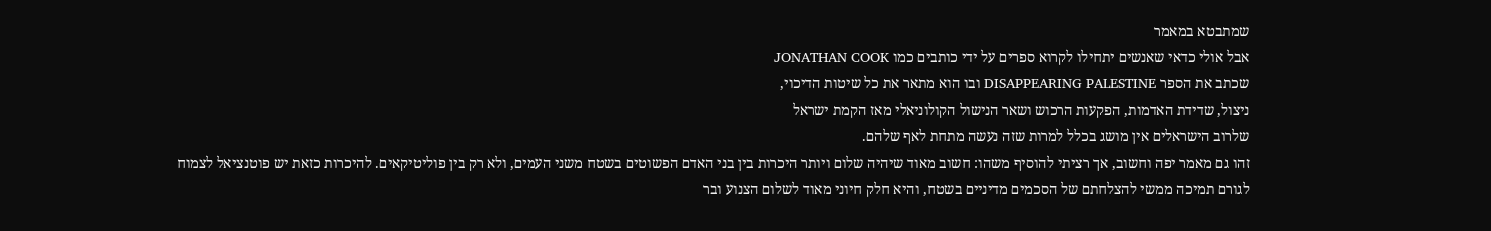שמתבטא במאמר
אבל אולי כדאי שאנשים יתחילו לקרוא ספרים על ידי כותבים כמו JONATHAN COOK
שכתב את הספר DISAPPEARING PALESTINE ובו הוא מתאר את כל שיטות הדיכוי,
ניצול, שדידת האדמות, הפקעות הרכוש ושאר הנישול הקולוניאלי מאז הקמת ישראל
שלרוב הישראלים אין מושג בכלל למרות שזה נעשה מתחת לאף שלהם.
זהו גם מאמר יפה וחשוב, אך רציתי להוסיף משהו: חשוב מאוד שיהיה שלום ויותר היכרות בין בני האדם הפשוטים בשטח משני העמים, ולא רק בין פוליטיקאים. להיכרות כזאת יש פוטנציאל לצמוח לגורם תמיכה ממשי להצלחתם של הסכמים מדיניים בשטח, והיא חלק חיוני מאוד לשלום הצנוע ובר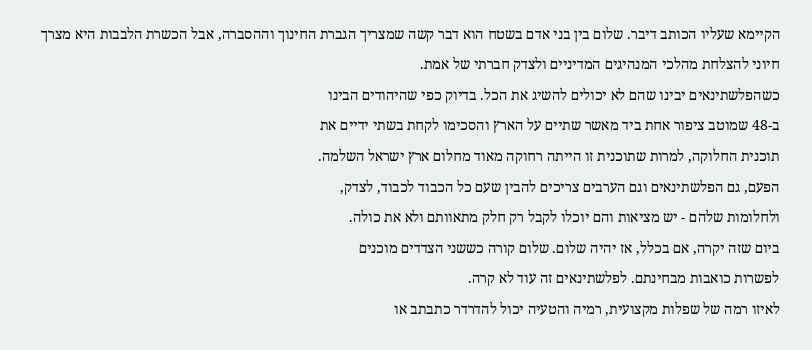הקיימא שעליו הכותב דיבר. שלום בין בני אדם בשטח הוא דבר קשה שמצריך הגברת החינוך וההסברה, אבל הכשרת הלבבות היא מצרך חיוני להצלחת מהלכי המנהיגים המדיניים ולצדק חברתי של אמת.
כשהפלשתינאים יבינו שהם לא יכולים להשיג את הכל. בדיוק כפי שהיהודים הבינו
ב-48 שמוטב ציפור אחת ביד מאשר שתיים על הארץ והסכימו לקחת בשתי ידיים את
תוכנית החלוקה, למרות שתוכנית זו הייתה רחוקה מאוד מחלום ארץ ישראל השלמה.
הפעם, גם הפלשתינאים וגם הערבים צריכים להבין שעם כל הכבוד לכבוד, לצדק,
ולחלומות שלהם - יש מציאות והם יוכלו לקבל רק חלק מתאוותם ולא את כולה.
ביום שזה יקרה, אם בכלל, אז יהיה שלום. שלום קורה כששני הצדדים מוכנים
לפשרות כואבות מבחינתם. לפלשתינאים זה עוד לא קרה.
לאיזו רמה של שפלות מקצועית, רמיה והטעיה יכול להדרדר כתבתב או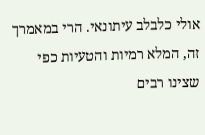אולי כלבלב עיתונאי. הרי במאמרך זה, המלא רמיות והטעיות כפי שצינו רבים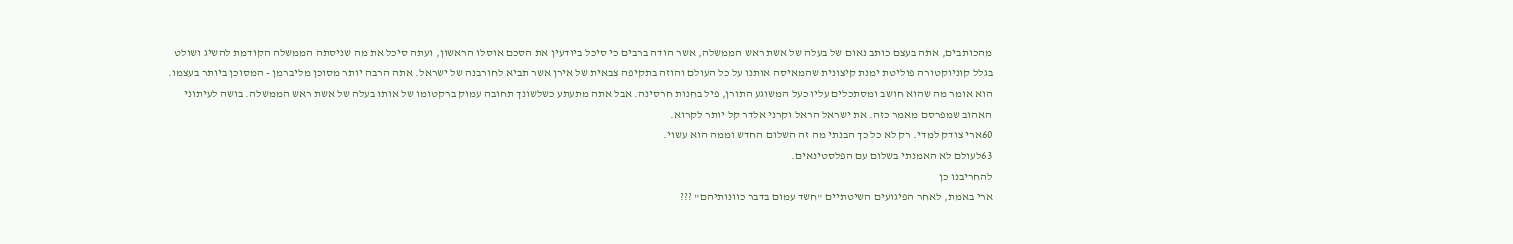מהכותבים, אתה בעצם כותב נאום של בעלה של אשת ראש הממשלה, אשר הודה ברבים כי סיכל ביודעין את הסכם אוסלו הראשון, ועתה סיכל את מה שניסתה הממשלה הקודמת להשיג ושולט בגלל קוניוקטורה פוליטת ימנת קיצונית שהמאיסה אותנו על כל העולם והוזה בתקיפה צבאית של אירן אשר תביא לחורבנה של ישראל. אתה הרבה יותר מסוכן מליברמן - המסוכן ביותר בעצמו. הוא אומר מה שהוא חושב ומסתכלים עליו כעל המשוגע התורן, פיל בחנות חרסינה. אבל אתה מתעתע כשלשונך תחובה עמוק ברקטומו של אותו בעלה של אשת ראש הממשלה. בושה לעיתוני האהוב שמפרסם מאמר כזה. את ישראל הראל וקרני אלדר קל יותר לקרוא.
60ארי צודק למדי. רק לא כל כך הבנתי מה זה השלום החדש וממה הוא עשוי.
63לעולם לא האמנתי בשלום עם הפלסטינאים.
להחריבנו כן
ארי באמת, לאחר הפיגועים השיטתיים "חשד עמום בדבר כוונותיהם" ???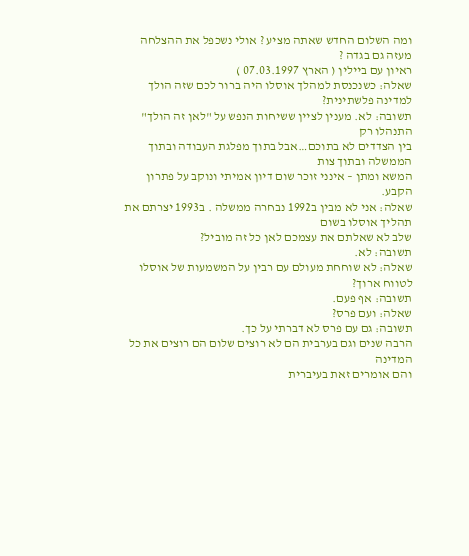ומה השלום החדש שאתה מציע ? אולי נשכפל את ההצלחה מעזה גם בגדה ?
ראיון עם ביילין ( הארץ 07.03.1997 )
שאלה: כשנכנסת למהלך אוסלו היה ברור לכם שזה הולך למדינה פלשתינית?
תשובה: לא. מענין לציין ששיחות הנפש על "לאן זה הולך" התנהלו רק
בין הצדדים לא בתוכם…אבל בתוך מפלגת העבודה ובתוך הממשלה ובתוך צות
המשא ומתן – אינני זוכר שום דיון אמיתי ונוקב על פתרון הקבע.
שאלה: אני לא מבין ב1992 נבחרה ממשלה . ב1993 יצרתם את תהליך אוסלו בשום
שלב לא שאלתם את עצמכם לאן כל זה מוביל?
תשובה: לא.
שאלה: לא שוחחת מעולם עם רבין על המשמעות של אוסלו לטווח ארוך?
תשובה: אף פעם.
שאלה: ועם פרס?
תשובה: גם עם פרס לא דברתי על כך.
הרבה שנים וגם בערבית הם לא רוצים שלום הם רוצים את כל המדינה
והם אומרים זאת בעיברית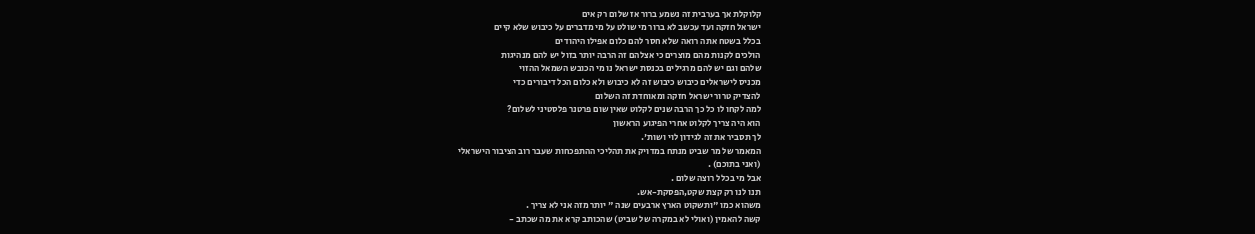קלוקלת אך בערבית זה נשמע ברור אז שלום רק אים
ישראל חזקה ועד עכשב לא ברור מי שולט על מי מדברים על כיבוש שלא קיים
בכלל בשטח אתה רואה שלא חסר להם כלום אפילו היהודים
הולכים לקנות מהם מוצרים כי אצלהם זה הרבה יותר בזול יש להם מנהיגות
שלהם וגם יש להם מרגילים בכנסת ישראל נו מי הכובש השמאל ההזוי
מכניס לישראלים כיבוש כיבוש זה לא כיבוש ולא כלום הכל דיבורים כדי
להצדיק טרור ישראל חזקה ומאוחדת זה השלום
למה לקחו לו כל כך הרבה שנים לקלוט שאין שום פרטנר פלסטיני לשלום?
הוא היה צריך לקלוט אחרי הפיגוע הראשון
לך תסביר את זה לגידון לוי ושות'.
המאמר של מר שביט מנתח במדויק את תהליכי ההתפכחות שעבר רוב הציבור הישראלי
(ואני בתוכם) .
אבל מי בכלל רוצה שלום .
תנו לנו רק קצת שקט,הפסקת-אש.
משהוא כמו "ותשקוט הארץ ארבעים שנה " יותר מזה אני לא צריך .
קשה להאמין (ואולי לא במקרה של שביט) שהכותב קרא את מה שכתב -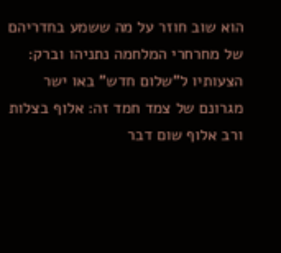הוא שוב חוזר על מה ששמע בחדריהם של מחרחרי המלחמה נתניהו וברק:
הצעותיו ל"שלום חדש" באו ישר מגרונם של צמד חמד זה: אלוף בצלות
ורב אלוף שום דבר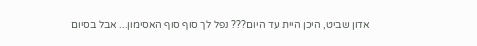אדון שביט, היכן היית עד היום??? נפל לך סוף סוף האסימון... אבל בסיום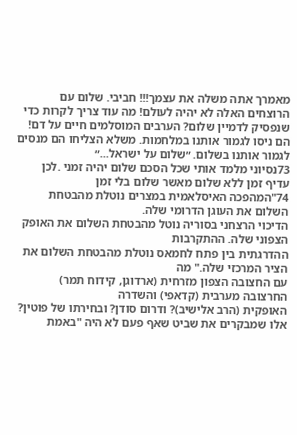מאמרך אתה משלה את עצמך!!! חביבי. שלום עם הרוצחים האלה לא יהיה לעולם! מה עוד צריך לקרות כדי שנפסיק לדמיין שלום? הערבים המוסלמים חיים על דם! הם ניסו לגמור אותנו במלחמות. משלא הצליחו הם מנסים לגמור אותנו בשלום. ״שלום על ישראל...״
73נסיוני מלמד אותי שכל הסכם שלום יהיה זמני .לכן עדיף זמן ללא שלום מאשר שלום בלי זמן
74"המהפכה האיסלאמית במצרים נוטלת מהבטחת השלום את העוגן הדרומי שלה.
הדיכוי הרצחני בסוריה נוטל מהבטחת השלום את האופק הצפוני שלה. ההתקרבות
ההדרגתית בין פתח לחמאס נוטלת מהבטחת השלום את הציר המרכזי שלה." מה
עם החצובה הצפון מזרחית (ארדוגן, קידוח תמר) החרצובה מערבית (קדאפי) והשדרה
האופקית (הרב אלישיב)? ודרום סודן? ובחירתו של פוטין?
אלו שמבקרים את שביט שאף פעם לא היה "באמת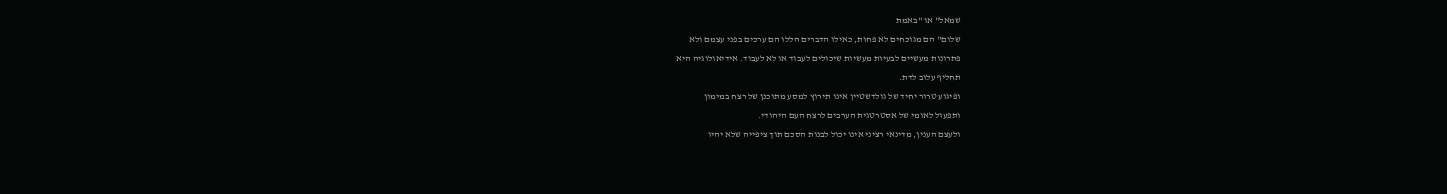שמאל" או "באמת
שלום" הם מגוכחים לא פחות, כאילו הדברים הללו הם ערכים בפני עצמם ולא
פתרונות מעשיים לבעיות מעשיות שיכולים לעבוד או לא לעבוד. אידיאולוגיה היא
תחליף עלוב לדת.
ופיגוע טרור יחיד של גולדשטיין אינו תירוץ למסע מתוכנן של רצח במימון
ותפעול לאומי של אסטרטגית הערבים לרצח העם היהודי.
ולעצם הענין, מדינאי רציני אינו יכול לבנות הסכם תוך ציפייה שלא יהיו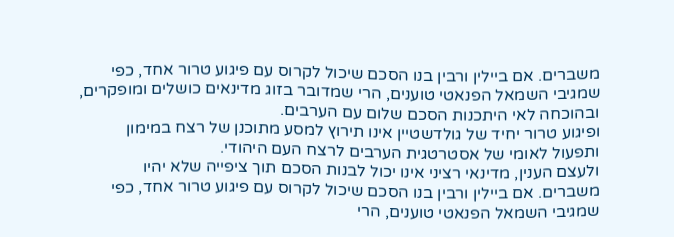משברים. אם ביילין ורבין בנו הסכם שיכול לקרוס עם פיגוע טרור אחד, כפי
שמגיבי השמאל הפנאטי טוענים, הרי שמדובר בזוג מדינאים כושלים ומופקרים,
ובהוכחה לאי היתכנות הסכם שלום עם הערבים.
ופיגוע טרור יחיד של גולדשטיין אינו תירוץ למסע מתוכנן של רצח במימון
ותפעול לאומי של אסטרטגית הערבים לרצח העם היהודי.
ולעצם הענין, מדינאי רציני אינו יכול לבנות הסכם תוך ציפייה שלא יהיו
משברים. אם ביילין ורבין בנו הסכם שיכול לקרוס עם פיגוע טרור אחד, כפי
שמגיבי השמאל הפנאטי טוענים, הרי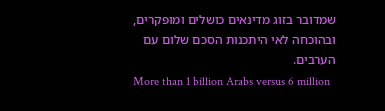שמדובר בזוג מדינאים כושלים ומופקרים,
ובהוכחה לאי היתכנות הסכם שלום עם הערבים.
More than 1 billion Arabs versus 6 million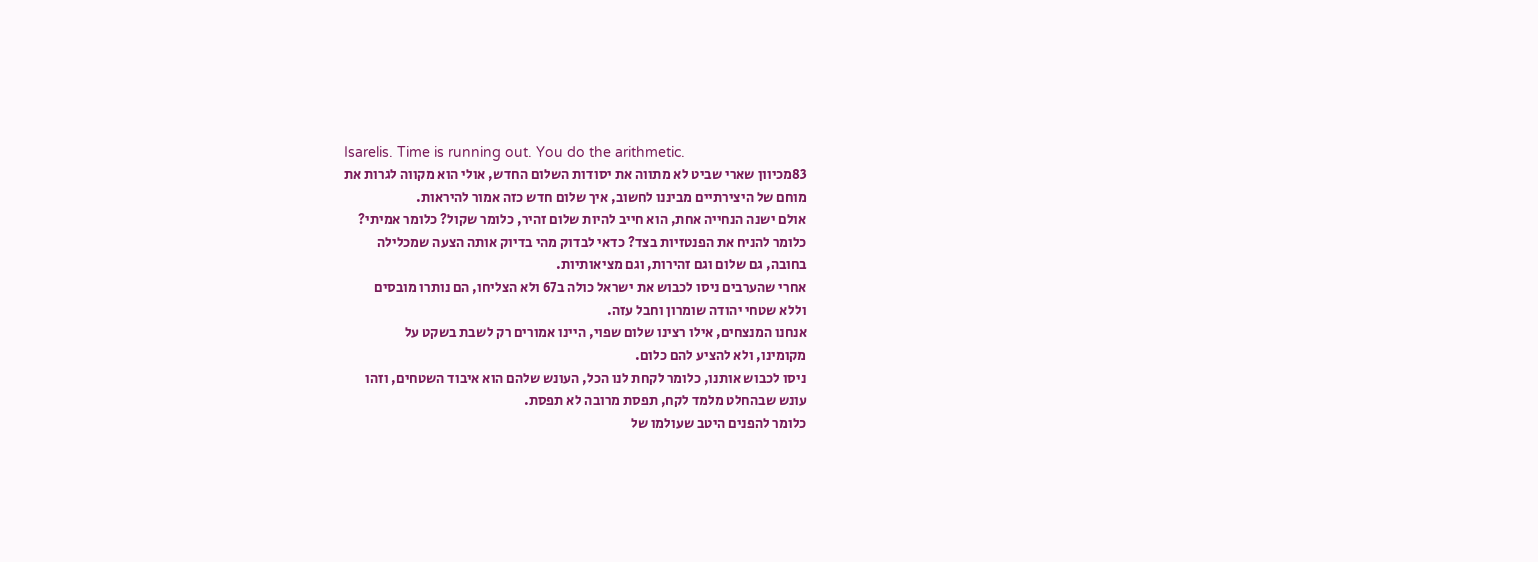Isarelis. Time is running out. You do the arithmetic.
83מכיוון שארי שביט לא מתווה את יסודות השלום החדש, אולי הוא מקווה לגרות את
מוחם של היצירתיים מביננו לחשוב, איך שלום חדש כזה אמור להיראות.
אולם ישנה הנחייה אחת, הוא חייב להיות שלום זהיר, כלומר שקול? כלומר אמיתי?
כלומר להניח את הפנטזיות בצד? כדאי לבדוק מהי בדיוק אותה הצעה שמכלילה
בחובה, גם שלום וגם זהירות, וגם מציאותיות.
אחרי שהערבים ניסו לכבוש את ישראל כולה ב67 ולא הצליחו, הם נותרו מובסים
וללא שטחי יהודה שומרון וחבל עזה.
אנחנו המנצחים, אילו רצינו שלום שפוי, היינו אמורים רק לשבת בשקט על
מקומינו, ולא להציע להם כלום.
ניסו לכבוש אותנו, כלומר לקחת לנו הכל, העונש שלהם הוא איבוד השטחים, וזהו
עונש שבהחלט מלמד לקח, תפסת מרובה לא תפסת.
כלומר להפנים היטב שעולמו של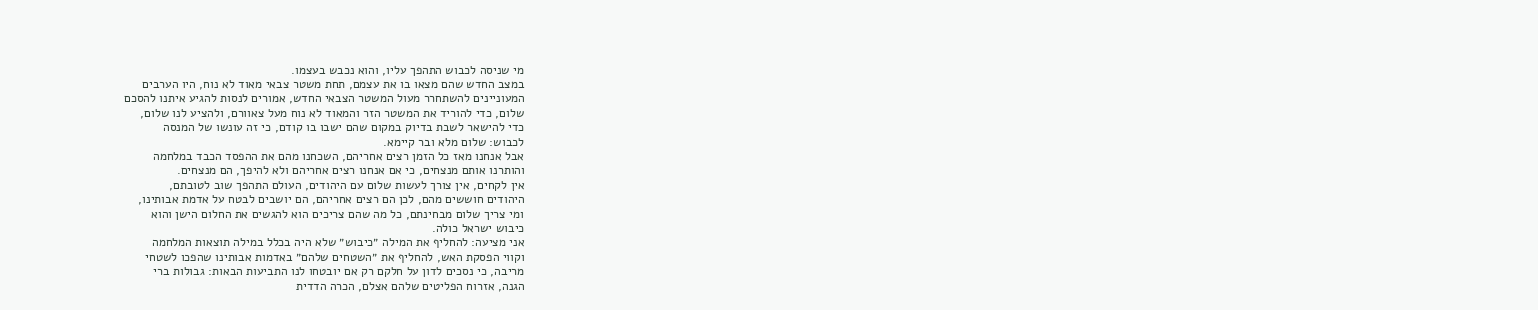מי שניסה לכבוש התהפך עליו, והוא נכבש בעצמו.
במצב החדש שהם מצאו בו את עצמם, תחת משטר צבאי מאוד לא נוח, היו הערבים
המעוניינים להשתחרר מעול המשטר הצבאי החדש, אמורים לנסות להגיע איתנו להסכם
שלום, כדי להוריד את המשטר הזר והמאוד לא נוח מעל צאוורם, ולהציע לנו שלום,
כדי להישאר לשבת בדיוק במקום שהם ישבו בו קודם, כי זה עונשו של המנסה
לכבוש: שלום מלא ובר קיימא.
אבל אנחנו מאז כל הזמן רצים אחריהם, השכחנו מהם את ההפסד הכבד במלחמה
והותרנו אותם מנצחים, כי אם אנחנו רצים אחריהם ולא להיפך, הם מנצחים.
אין לקחים, אין צורך לעשות שלום עם היהודים, העולם התהפך שוב לטובתם,
היהודים חוששים מהם, לכן הם רצים אחריהם, הם יושבים לבטח על אדמת אבותינו,
ומי צריך שלום מבחינתם, כל מה שהם צריכים הוא להגשים את החלום הישן והוא
כיבוש ישראל כולה.
אני מציעה: להחליף את המילה ״כיבוש״ שלא היה בכלל במילה תוצאות המלחמה
וקווי הפסקת האש, להחליף את ״השטחים שלהם״ באדמות אבותינו שהפכו לשטחי
מריבה, כי נסכים לדון על חלקם רק אם יובטחו לנו התביעות הבאות: גבולות ברי
הגנה, אזרוח הפליטים שלהם אצלם, הכרה הדדית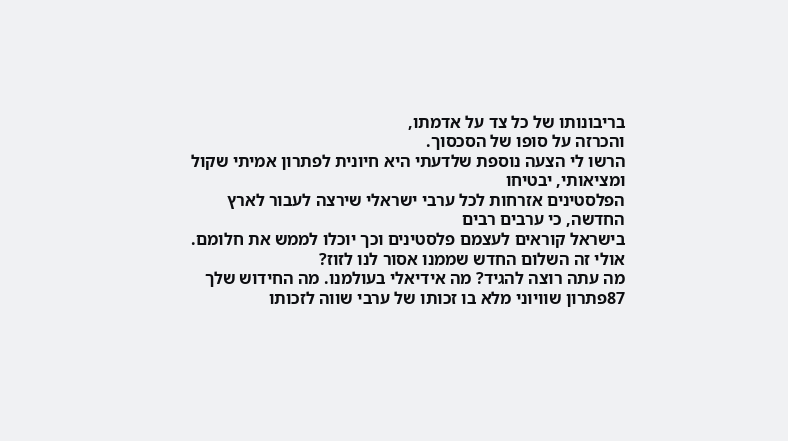בריבונותו של כל צד על אדמתו,
והכרזה על סופו של הסכסוך.
הרשו לי הצעה נוספת שלדעתי היא חיונית לפתרון אמיתי שקול ומציאותי, יבטיחו
הפלסטינים אזרחות לכל ערבי ישראלי שירצה לעבור לארץ החדשה, כי ערבים רבים
בישראל קוראים לעצמם פלסטינים וכך יוכלו לממש את חלומם.
אולי זה השלום החדש שממנו אסור לנו לזוז?
מה עתה רוצה להגיד? מה אידיאלי בעולמנו. מה החידוש שלך
87פתרון שוויוני מלא בו זכותו של ערבי שווה לזכותו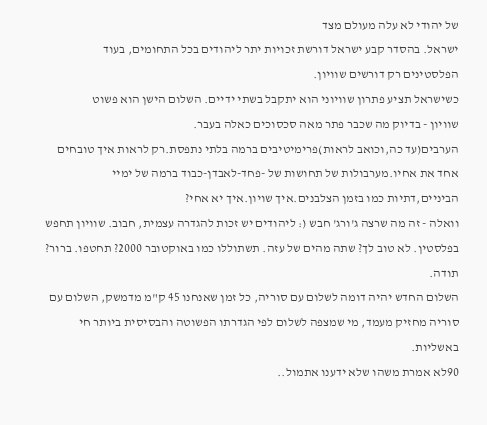של יהודי לא עלה מעולם מצד
ישראל. בהסדר קבע ישראל דורשת זכויות יתר ליהודים בכל התחומים, בעוד
הפלסטינים רק דורשים שוויון.
כשישראל תציע פתרון שוויוני הוא יתקבל בשתי ידיים. השלום הישן הוא פשוט
שוויון - בדיוק מה שכבר פתר מאה סכסוכים כאלה בעבר.
הערבים(עד כה,וכואב לראות)פרימיטיבים ברמה בלתי נתפסת.רק לראות איך טובחים אחד את אחיו.מערבולות של תחושות של -פחד-לאבדן-כבוד ברמה של ימיי הביניים,דתיות כמו בזמן הצלבנים.איך שויון.איך יא אחי?
וואלה - זה מה שרצה ג'ורג' חבש (: ליהודים יש זכות להגדרה עצמית, חבוב. שוויון תחפש בפלסטין. לא טוב לך? שתה מהים של עזה. תשתוללו כמו באוקטובר 2000? תחטפו. ברור? תודה.
השלום החדש יהיה דומה לשלום עם סוריה, כל זמן שאנחנו 45 ק"מ מדמשק, השלום עם סוריה מחזיק מעמד, מי שמצפה לשלום לפי הגדרתו הפשוטה והבסיסית ביותר חי באשליות.
90לא אמרת משהו שלא ידענו אתמול..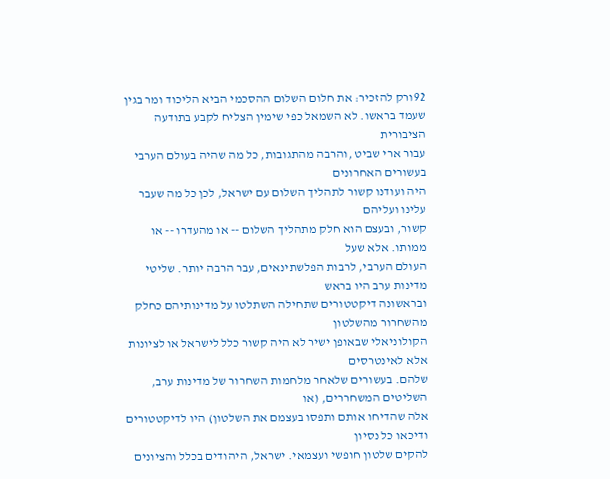92ורק להזכיר: את חלום השלום ההסכמי הביא הליכוד ומר בגין שעמד בראשו. לא השמאל כפי שימין הצליח לקבע בתודעה הציבורית
עבור ארי שביט ,והרבה מהתגובות, כל מה שהיה בעולם הערבי בעשורים האחרונים
היה ועודנו קשור לתהליך השלום עם ישראל, לכן כל מה שעבר עלינו ועליהם
קשור, ובעצם הוא חלק מתהליך השלום -- או מהעדרו -- או ממותו. אלא שעל
העולם הערבי, לרבות הפלשתינאים, עבר הרבה יותר. שליטי מדינות ערב היו בראש
ובראשונה דיקטטורים שתחילה השתלטו על מדינותיהם כחלק מהשחרור מהשלטון
הקולוניאלי שבאופן ישיר לא היה קשור כלל לישראל או לציונות אלא לאינטרסים
שלהם. בעשורים שלאחר מלחמות השחרור של מדינות ערב, השליטים המשחררים, (או
אלה שהדיחו אותם ותפסו בעצמם את השלטון) היו לדיקטטורים ודיכאו כל נסיון
להקים שלטון חופשי ועצמאי. ישראל, היהודים בכלל והציונים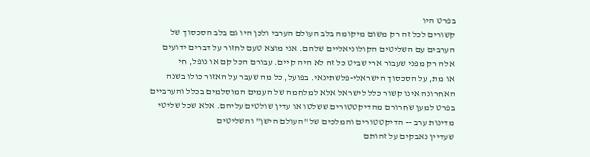בפרט היו
קשורים לכל זה רק משום מיקומה בלב העולם הערבי ולכן היו גם בלב הסכסוך של
הערבים עם השליטים הקולוניאליים שלהם. אני מוצא טעם לחזור על דברים ידועים
אלה רק מפני שעבור ארי שביט כל זה לא היה קיים. עבורם הכל קם או נופל, חי
או מת, על הסכסוך הישראלי-פלשתינאי. בפועל, כל מה שעבר על האזור כולו בשנה
האחרונה אינו קשור כלל לישראל אלא למלחמה של העמים המוסלמים בכלל והערביים
בפרט למען שחרורם מהדיקטטורים ששלטו או עדין שולטים עליהם. אלא שכל שליטי
מדינות ערב -- הדיקטטורים והמלכים של "העולם הישן" והשליטים
שעדיין נאבקים על זהותם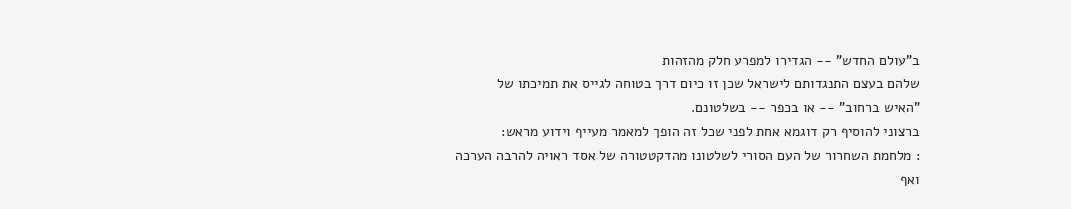ב"עולם החדש" -- הגדירו למפרע חלק מהזהות
שלהם בעצם התנגדותם לישראל שכן זו כיום דרך בטוחה לגייס את תמיכתו של
"האיש ברחוב" -- או בכפר -- בשלטונם.
ברצוני להוסיף רק דוגמא אחת לפני שכל זה הופך למאמר מעייף וידוע מראש:
: מלחמת השחרור של העם הסורי לשלטונו מהדקטטורה של אסד ראויה להרבה הערכה
ואף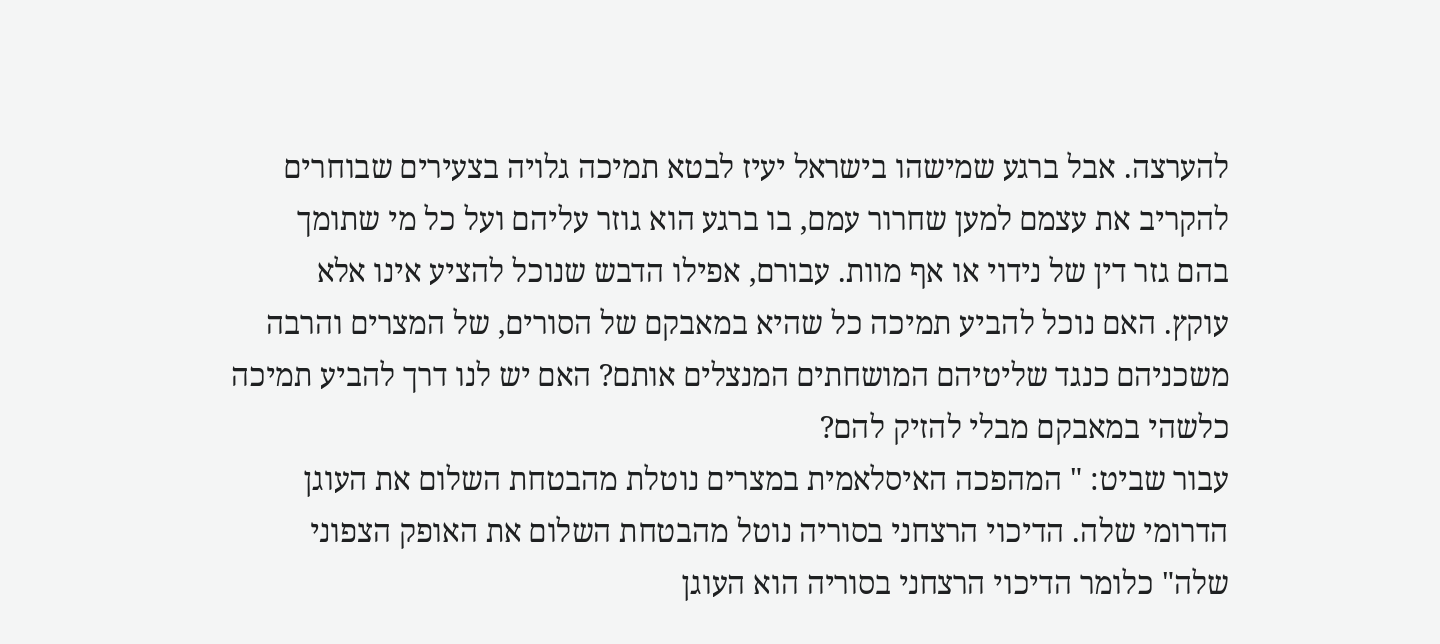להערצה. אבל ברגע שמישהו בישראל יעיז לבטא תמיכה גלויה בצעירים שבוחרים
להקריב את עצמם למען שחרור עמם, בו ברגע הוא גוזר עליהם ועל כל מי שתומך
בהם גזר דין של נידוי או אף מוות. עבורם, אפילו הדבש שנוכל להציע אינו אלא
עוקץ. האם נוכל להביע תמיכה כל שהיא במאבקם של הסורים, של המצרים והרבה
משכניהם כנגד שליטיהם המושחתים המנצלים אותם? האם יש לנו דרך להביע תמיכה
כלשהי במאבקם מבלי להזיק להם?
עבור שביט: " המהפכה האיסלאמית במצרים נוטלת מהבטחת השלום את העוגן
הדרומי שלה. הדיכוי הרצחני בסוריה נוטל מהבטחת השלום את האופק הצפוני
שלה" כלומר הדיכוי הרצחני בסוריה הוא העוגן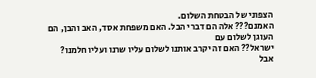הצפוני של הבטחת השלום.
האמנם??? אלה הם דברי הבל. האם משפחת אסד, האב והבן, הם העוגן לשלום עם
ישראל?? האם זה יקרב אותנו לשלום עליו שרנו ועליו חלמנו?
אבל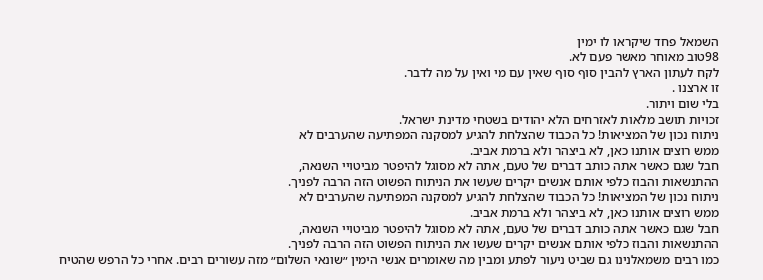השמאל פחד שיקראו לו ימין
98טוב מאוחר מאשר פעם לא.
לקח לעתון הארץ להבין סוף סוף שאין עם מי ואין על מה לדבר.
זו ארצנו .
בלי שום ויתור.
זכויות תושב מלאות לאזרחים הלא יהודים בשטחי מדינת ישראל.
ניתוח נכון של המציאות! כל הכבוד שהצלחת להגיע למסקנה המפתיעה שהערבים לא
ממש רוצים אותנו כאן, לא ביצהר ולא ברמת אביב.
חבל שגם כאשר אתה כותב דברים של טעם, אתה לא מסוגל להיפטר מביטויי השנאה,
ההתנשאות והבוז כלפי אותם אנשים יקרים שעשו את הניתוח הפשוט הזה הרבה לפניך.
ניתוח נכון של המציאות! כל הכבוד שהצלחת להגיע למסקנה המפתיעה שהערבים לא
ממש רוצים אותנו כאן, לא ביצהר ולא ברמת אביב.
חבל שגם כאשר אתה כותב דברים של טעם, אתה לא מסוגל להיפטר מביטויי השנאה,
ההתנשאות והבוז כלפי אותם אנשים יקרים שעשו את הניתוח הפשוט הזה הרבה לפניך.
כמו רבים משמאלנינו גם שביט ניעור לפתע ומבין מה שאומרים אנשי הימין ״שונאי השלום״ מזה עשורים רבים. אחרי כל הרפש שהטיח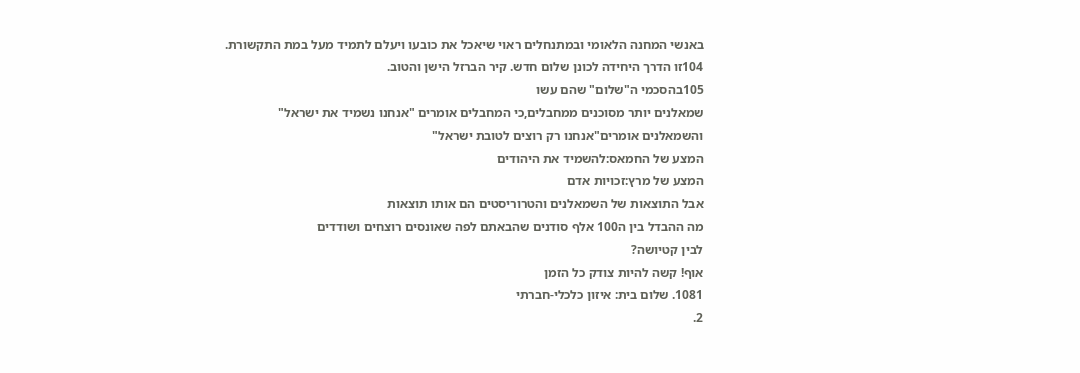באנשי המחנה הלאומי ובמתנחלים ראוי שיאכל את כובעו ויעלם לתמיד מעל במת התקשורת.
104זו הדרך היחידה לכונן שלום חדש. קיר הברזל הישן והטוב.
105בהסכמי ה"שלום" שהם עשו
שמאלנים יותר מסוכנים ממחבלים,כי המחבלים אומרים "אנחנו נשמיד את ישראל"
והשמאלנים אומרים"אנחנו רק רוצים לטובת ישראל"
המצע של החמאס:להשמיד את היהודים
המצע של מרץ:זכויות אדם
אבל התוצאות של השמאלנים והטרוריסטים הם אותו תוצאות
מה ההבדל בין ה100 אלף סודנים שהבאתם לפה שאונסים רוצחים ושודדים
לבין קטיושה?
אוף! קשה להיות צודק כל הזמן
1081. שלום בית: איזון כלכלי-חברתי
2.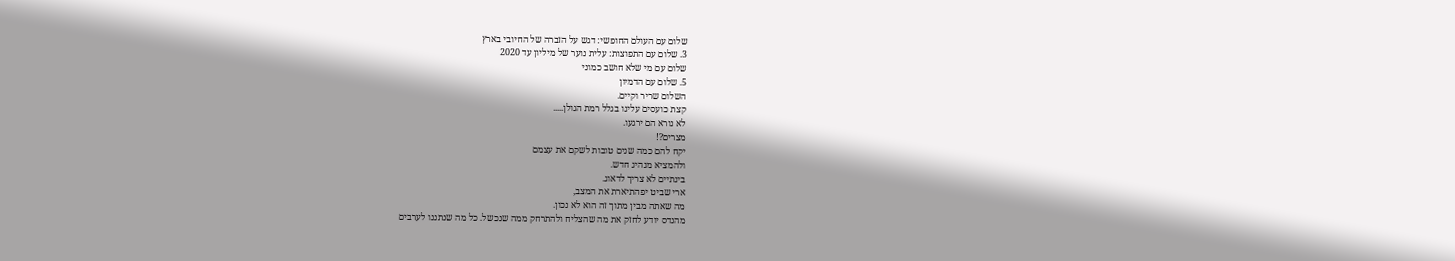שלום עם העולם החופשי: דגש על הזברה של החיובי בארץ
3. שלום עם התפוצות: עלית נוער של מיליון עד 2020
שלום עם מי שלא חושב כמוני
5. שלום עם הדמיון
השלום שריר וקיים.
קצת כועסים עלינו בגלל רמת הגולן.....
לא נורא הם ירגעו.
מצרים?!
יקח להם כמה שנים טובות לשקם את עצמם
ולהמציא מנהיג חדש.
בינתיים לא צריך לדאוג.
ארי שביט יפהתיארת את המצב,
מה שאתה מבין מתוך זה הוא לא נכון.
מהנדס יודע לחזק את מה שהצליח ולהתרחק ממה שנכשל. כל מה שנתננו לערבים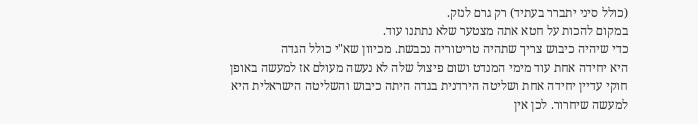(כולל סיני יתברר בעתיד) רק גרם לנזק.
במקום להכות על חטא אתה מצטער שלא נתתנו עוד.
כדי שיהיה כיבוש צריך שתהיה טריטוריה נכבשת. מכיוון שא"י כולל הגדה
היא יחידה אחת עוד מימי המנדט ושום פיצול שלה לא נעשה מעולם אז למעשה באופן
חוקי עדיין יחידה אחת ושליטה הירדנית בגדה היתה כיבוש והשליטה הישראלית היא
למעשה שיחרור. לכן אין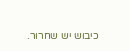כיבוש יש שחרור.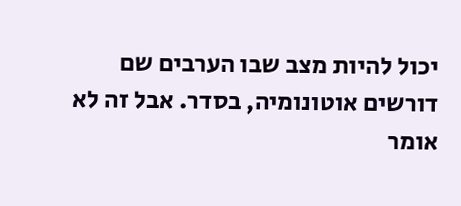יכול להיות מצב שבו הערבים שם
דורשים אוטונומיה, בסדר. אבל זה לא אומר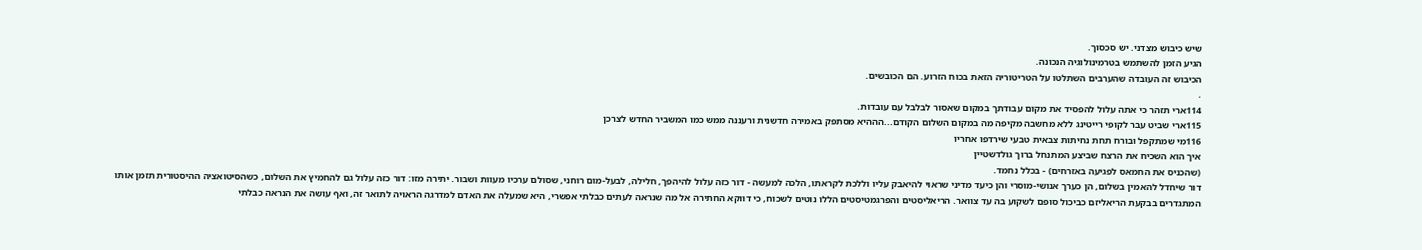שיש כיבוש מצדני. יש סכסוך.
הגיע הזמן להשתמש בטרמינולוגיה הנכונה.
הכיבוש זה העובדה שהערבים השתלטו על הטריטוריה הזאת בכוח הזרוע. הם הכובשים.
.
114ארי תזהר כי אתה עלול להפסיד את מקום עבודתך במקום שאסור לבלבל עם עובדות.
115ארי שביט עבר לקופי רייטינג ללא מחשבה מקיפה מה במקום השלום הקודם...הההיא מסתפק באמירה חדשנית ורעננה ממש כמו המשביר החדש לצרכן
116מי שמתקפל ובורח תחת נחיתות צבאית טבעי שירדפו אחריו
איך הוא השכיח את הרצח שביצע המתנחל ברוך גולדשטיין
(שהכניס את החמאס לפגיעה באזרחים) - בכלל נחמד.
דור שיחדל להאמין בשלום, הן כערך אנושי-מוסרי והן כיעד מדיני שראוי להיאבק עליו וללכת לקראתו, הלכה למעשה - דור כזה עלול להיהפך, חלילה, לבעל-מום רוחני, שסולם ערכיו מעוות ושבור. יתירה מזו: דור כזה עלול גם להחמיץ את השלום, כשהסיטואציה ההיסטורית תזמן אותו
המתגדרים בבקעת הריאליזם כביכול סופם לשקוע בה עד צוואר. הריאליסטים והפרגמטיסטים הללו נוטים לשכוח, כי דווקא החתירה אל מה שנראה לעתים כבלתי אפשרי, היא שמעלה את האדם למדרגה הראויה לתואר זה, ואף עושה את הנראה כבלתי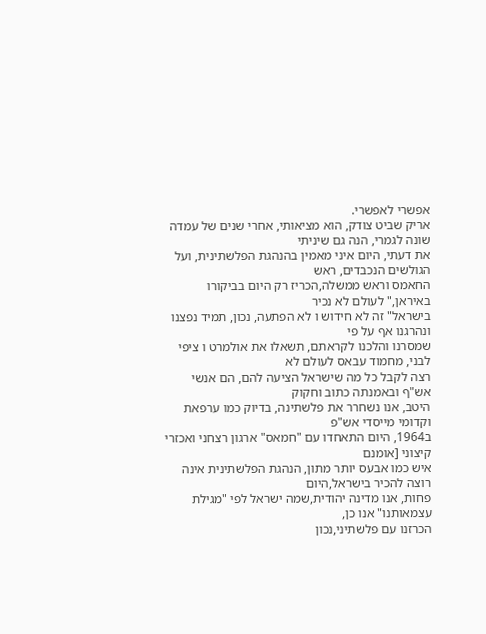אפשרי לאפשרי.
אריק שביט צודק, הוא מציאותי, אחרי שנים של עמדה שונה לגמרי, הנה גם שיניתי
את דעתי, היום איני מאמין בהנהגת הפלשתינית, ועל הגולשים הנכבדים, ראש
החאמס וראש ממשלה,הכריז רק היום בביקורו באיראן," לעולם לא נכיר
בישראל" זה לא חידוש ו לא הפתעה, נכון, תמיד נפצנו ונהרגנו אף על פי
שמסרנו והלכנו לקראתם, תשאלו את אולמרט ו ציפי לבני, מחמוד עבאס לעולם לא
רצה לקבל כל מה שישראל הציעה להם, הם אנשי אש"ף ובאמנתה כתוב וחקוק
היטב, אנו נשחרר את פלשתינה, בדיוק כמו ערפאת וקדומי מייסדי אש"פ
ב1964, היום התאחדו עם "חמאס" ארגון רצחני ואכזרי קיצוני [אומנם
איש כמו אבעס יותר מתון, הנהגת הפלשתינית אינה רוצה להכיר בישראל,היום
פחות, אנו מדינה יהודית,שמה ישראל לפי "מגילת עצמאותנו" אנו כן,
הכרזנו עם פלשתיני,נכון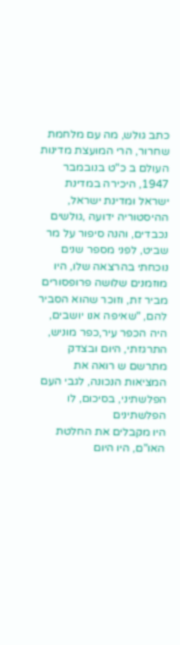כתב גולש, מה עם מלחמת שחרור, הרי המועצת מדינות
העולם ב כ"ט בנובמבר 1947, היכירה במדינת ישראל ומדינת ישראל,
ההיסטוריה ידועה ,גולשים נכבדים, והנה סיפור על מר שביט, לפני מספר שנים
נוכחתי בהרצאה שלו, היו מוזמנים שלושה פרופסורים מביר זת, וזוכר שהוא הסביר
להם, "שאיפה אנו יושבים, היה הכפר עיר,כפר מוניש, התרגזתי, היום ובצדק
מתרשם ש רואה את המציאות הנכונה, לגבי העם הפלשתיני, בסיכום, לו הפלשתינים
היו מקבלים את החלטת האו"ם, היו היום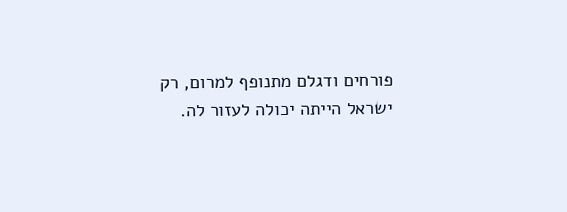פורחים ודגלם מתנופף למרום, רק
ישראל הייתה יכולה לעזור לה.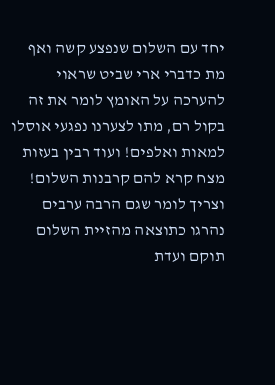יחד עם השלום שנפצע קשה ואף מת כדברי ארי שביט שראוי להערכה על האומץ לומר את זה בקול רם, מתו לצערנו נפגעי אוסלו למאות ואלפים! ועוד רבין בעזות מצח קרא להם קרבנות השלום! וצריך לומר שגם הרבה ערבים נהרגו כתוצאה מהזיית השלום תוקם ועדת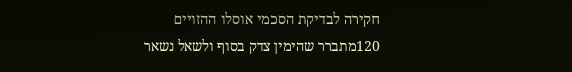חקירה לבדיקת הסכמי אוסלו ההזויים
120מתברר שהימין צדק בסוף ולשאל נשאר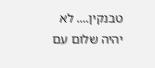טבנקין.... לא יהיה שלום עם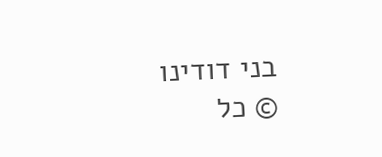בני דודינו
© כל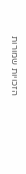הזכויות שמורות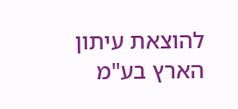להוצאת עיתון הארץ בע"מ